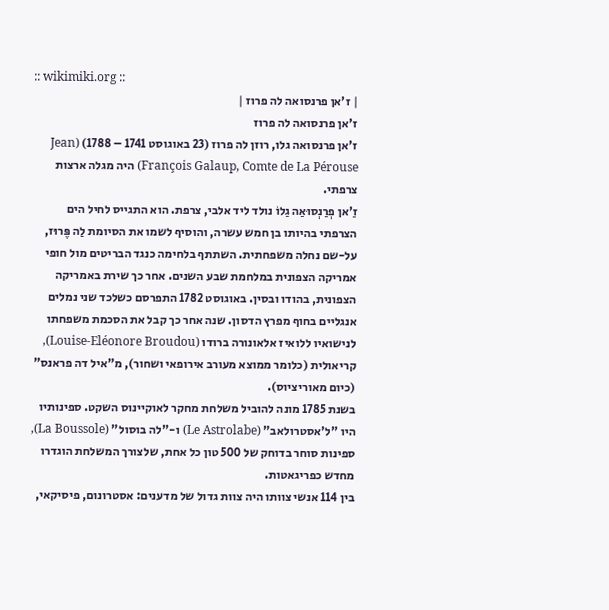:: wikimiki.org ::
| ז'אן פרנסואה לה פרוז |
ז'אן פרנסואה לה פרוז
ז'אן פרנסואה גלו, רוזן לה פרוז (23 באוגוסט 1741 – 1788) (Jean François Galaup, Comte de La Pérouse) היה מגלה ארצות צרפתי.
זַ'אן פְרַנְסוּאַה גַלוֹ נולד ליד אלבי, צרפת. הוא התגייס לחיל הים הצרפתי בהיותו בן חמש עשרה, והוסיף לשמו את הסיומת לַה פֶּרוּז, על-שם נחלה משפחתית. השתתף בלחימה כנגד הבריטים מול חופי אמריקה הצפונית במלחמת שבע השנים. אחר כך שירת באמריקה הצפונית, בהודו ובסין. באוגוסט 1782 התפרסם כשלכד שני נמלים אנגליים בחוף מפרץ הדסון. שנה אחר כך קבל את הסכמת משפחתו לנישואיו ללואיז אלאונורה ברודו (Louise-Eléonore Broudou), קריאולית (כלומר ממוצא מעורב אירופאי ושחור), מ"איל דה פראנס" (כיום מאוריציוס).
בשנת 1785 מונה להוביל משלחת מחקר לאוקיינוס השקט. ספינותיו היו "ל'אסטרולאב" (Le Astrolabe) ו-"לה בוסול" (La Boussole), ספינות סוחר בדוחק של 500 טון כל אחת, שלצורך המשלחת הוגדרו מחדש כפריגאטות.
בין 114 אנשי צוותו היה צוות גדול של מדענים: אסטרונום, פיסיקאי,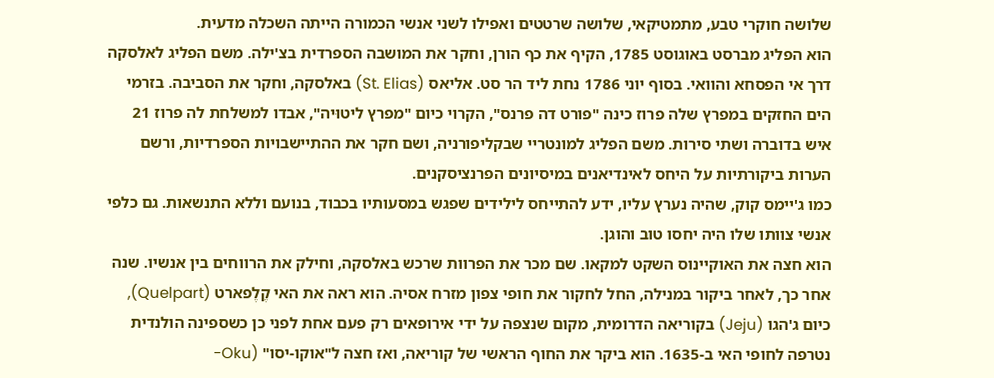שלושה חוקרי טבע, מתמטיקאי, שלושה שרטטים ואפילו לשני אנשי הכמורה הייתה השכלה מדעית.
הוא הפליג מברסט באוגוסט 1785, הקיף את כף הורן, וחקר את המושבה הספרדית בצ'ילה. משם הפליג לאלסקה דרך אי הפסחא והוואי. בסוף יוני 1786 נחת ליד הר סט. אליאס (St. Elias) באלסקה, וחקר את הסביבה. בזרמי הים החזקים במפרץ שלה פרוז כינה "פורט דה פרנס", הקרוי כיום "מפרץ ליטוּיה", אבדו למשלחת לה פרוז 21 איש בדוברה ושתי סירות. משם הפליג למונטריי שבקליפורניה, ושם חקר את ההתיישבויות הספרדיות, ורשם הערות ביקורתיות על היחס לאינדיאנים במיסיונים הפרנציסקנים.
כמו ג'יימס קוק, שהיה נערץ עליו, ידע להתייחס לילידים שפגש במסעותיו בכבוד, בנועם וללא התנשאות. גם כלפי אנשי צוותו שלו היה יחסו טוב והוגן.
הוא חצה את האוקיינוס השקט למקאו. שם מכר את הפרוות שרכש באלסקה, וחילק את הרווחים בין אנשיו. שנה אחר כך, לאחר ביקור במנילה, החל לחקור את חופי צפון מזרח אסיה. הוא ראה את האי קֶלֶפארט (Quelpart), כיום ג'הגו (Jeju) בקוריאה הדרומית, מקום שנצפה על ידי אירופאים רק פעם אחת לפני כן כשספינה הולנדית נטרפה לחופי האי ב-1635. הוא ביקר את החוף הראשי של קוריאה, ואז חצה ל"אוקו-יסו" (Oku-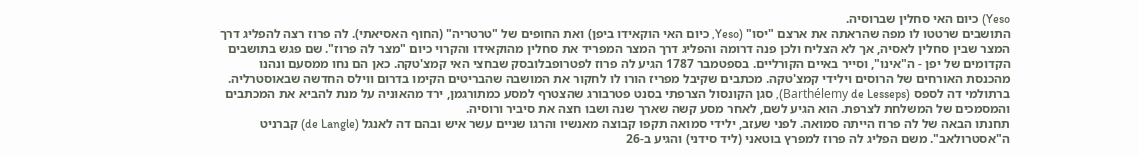Yeso) כיום האי סחלין שברוסיה.
התושבים שרטטו לו מפה שהראתה את ארצם "יסו" (Yeso, כיום האי הוקאידו ביפן) ואת החופים של "טרטריה" (החוף האסיאתי). לה פרוז רצה להפליג דרך המצר שבין סחלין לאסיה, אך לא הצליח ולכן פנה דרומה והפליג דרך המצר המפריד את סחלין מהוקאידו והקרוי כיום "מצר לה פרוז". שם פגש בתושבים הקדומים של יפן - ה"אינו", וסייר באיים הקורליים. בספטמבר 1787 הגיע לה פרוז לפטרופבלובסק שבחצי האי קמצ'טקה. כאן הם נחו ממסעם ונהנו מהכנסת האורחים של הרוסים וילידי קמצ'טקה. מכתבים שקיבל מפריז הורו לו לחקור את המושבה שהבריטים הקימו בדרום ווילס החדשה שבאוסטרליה. ברתולמי דה לספס (Barthélemy de Lesseps), סגן הקונסול הצרפתי בסנט פטרבורג שהצטרף למסע כמתורגמן, ירד מהאוניה על מנת להביא את המכתבים והמסמכים של המשלחת לצרפת. הוא הגיע לשם, לאחר מסע קשה שארך שנה ושבו חצה את סיביר ורוסיה.
תחנתו הבאה של לה פרוז הייתה סמואה. לפני שעזב, ילידי סמואה תקפו קבוצה מאנשיו והרגו שניים עשר איש ובהם דה לאנגל (de Langle) קברניט ה"אסטרולאב". משם הפליג לה פרוז למפרץ בוטאני (ליד סידני) והגיע ב-26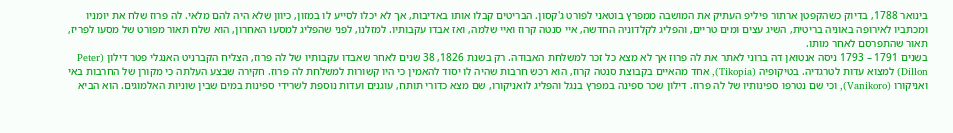בינואר 1788, בדיוק כשהקפטן ארתור פיליפ העתיק את המושבה ממפרץ בוטאני לפורט ג'קסון. הבריטים קבלו אותו באדיבות, אך לא יכלו לסייע לו במזון, כיוון שלא היה להם מלאי. לה פרוז שלח את יומניו ומכתביו לאירופה באוניה בריטית, השיג עצים ומים טריים, והפליג לקלדוניה החדשה, איי סנטה קרוז ואיי שלמה, ואז אבדו עקבותיו. למזלנו, לפני שהפליג למסעו האחרון, הוא שלח תאור מפורט של מסעו לפריז, תאור שהתפרסם לאחר מותו.
בשנים 1791 – 1793 ניסה אנטואן דה ברוני לאתר את לה פרוז אך לא מצא כל זכר למשלחת האבודה. רק בשנת 1826, 38 שנים לאחר שאבדו עקבותיו של לה פרוז, הצליח הקברניט האנגלי פטר דילון (Peter Dillon) למצוא עדות לטרגדיה. בטיקופיה (Tikopia), אחד מהאיים בקבוצת סנטה קרוז, הוא רכש חרבות שהיה לו יסוד להאמין כי היו קשורות למשלחת לה פרוז. חקירה שבצע העלתה כי מקורן של החרבות באי ואניקורו (Vanikoro), וכי שם נטרפו ספינותיו של לה פרוז. דילון שכר ספינה במפרץ בנגל והפליג לואניקורו, שם מצא כדורי תותח, עוגנים ועדות נוספת לשרידי ספינות במים שבין שוניות האלמוגים. הוא הביא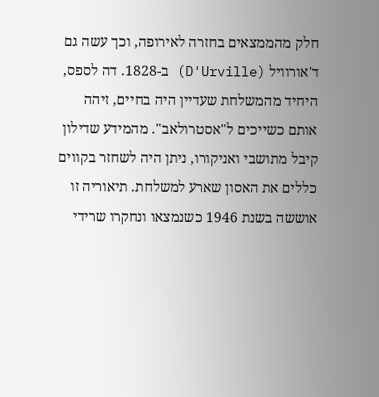חלק מהממצאים בחזרה לאירופה, וכך עשה גם ד'אורוויל (D'Urville) ב-1828. דה לספס, היחיד מהמשלחת שעדיין היה בחיים, זיהה אותם כשייכים ל"אסטרולאב". מהמידע שדילון קיבל מתושבי ואניקורו, ניתן היה לשחזר בקווים כללים את האסון שארע למשלחת. תיאוריה זו אוששה בשנת 1946 כשנמצאו ונחקרו שרידי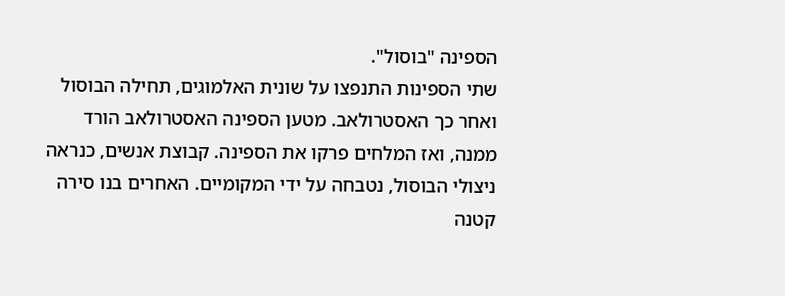הספינה "בוסול".
שתי הספינות התנפצו על שונית האלמוגים, תחילה הבוסול ואחר כך האסטרולאב. מטען הספינה האסטרולאב הורד ממנה, ואז המלחים פרקו את הספינה. קבוצת אנשים, כנראה ניצולי הבוסול, נטבחה על ידי המקומיים. האחרים בנו סירה קטנה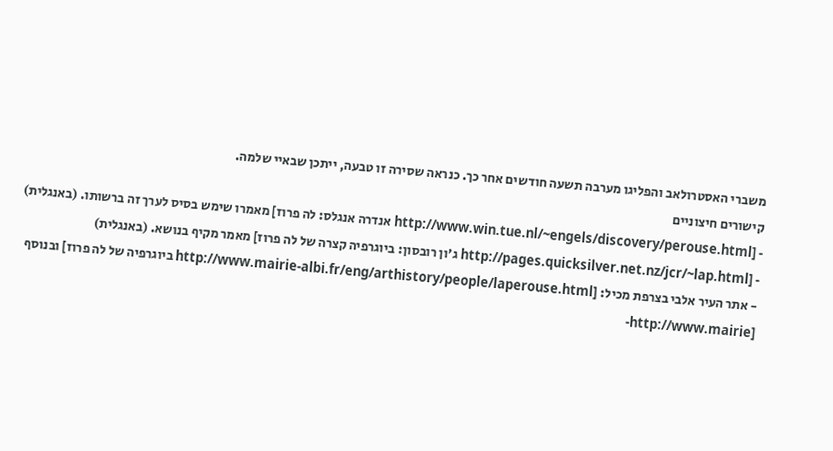משברי האסטרולאב והפליגו מערבה תשעה חודשים אחר כך. כנראה שסירה זו טבעה, ייתכן שבאיי שלמה.
קישורים חיצוניים
- [http://www.win.tue.nl/~engels/discovery/perouse.html אנדרה אנגלס: לה פרוז] מאמרו שימש בסיס לערך זה ברשותו. (באנגלית)
- [http://pages.quicksilver.net.nz/jcr/~lap.html ג'ון רובסון: ביוגרפיה קצרה של לה פרוז] מאמר מקיף בנושא. (באנגלית)
- אתר העיר אלבי בצרפת מכיל: [http://www.mairie-albi.fr/eng/arthistory/people/laperouse.html ביוגרפיה של לה פרוז] ובנוסף [http://www.mairie-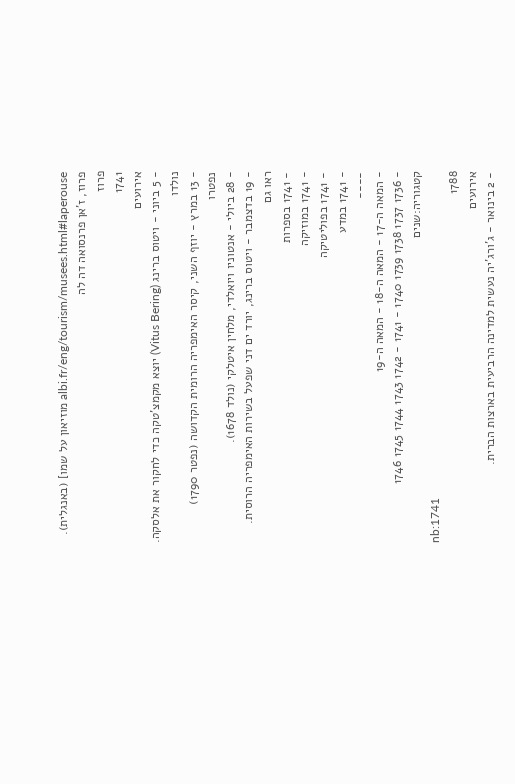albi.fr/eng/tourism/musees.html#laperouse מוזיאון על שמו] (באנגלית).
פרוז, ז'אן פרנסואה דה לה
פרוז
1741
אירועים
- 5 ביוני - ויטוס ברינג (Vitus Bering) יוצא מקמצ'טקה כדי לחקור את אלסקה.
נולדו
- 13 במרץ - יוזף השני, קיסר האימפריה הרומית הקדושה (נפטר 1790)
נפטרו
- 28 ביולי - אנטוניו ויואלדי, מלחין איטלקי (נולד 1678).
- 19 בדצמבר - ויטוס ברינג, יורד ים דני שפעל בשירות האימפריה הרוסית.
ראו גם
- 1741 בספרות
- 1741 במוזיקה
- 1741 בפוליטיקה
- 1741 במדע
----
- המאה ה-17 - המאה ה-18 - המאה ה-19
- 1736 1737 1738 1739 1740 - 1741 - 1742 1743 1744 1745 1746
קטגוריה:שנים
nb:1741
1788
אירועים
- 2 בינואר - ג'ורג'יה נעשית למדינה הרביעית בארצות הברית.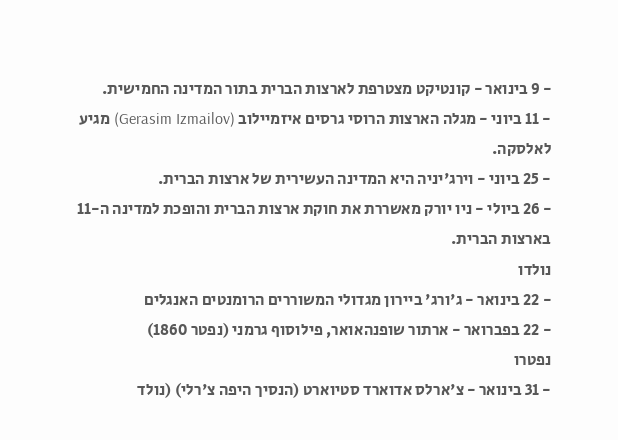- 9 בינואר - קונטיקט מצטרפת לארצות הברית בתור המדינה החמישית.
- 11 ביוני - מגלה הארצות הרוסי גרסים איזמיילוב (Gerasim Izmailov) מגיע לאלסקה.
- 25 ביוני - וירג'יניה היא המדינה העשירית של ארצות הברית.
- 26 ביולי - ניו יורק מאשררת את חוקת ארצות הברית והופכת למדינה ה-11 בארצות הברית.
נולדו
- 22 בינואר - ג'ורג' ביירון מגדולי המשוררים הרומנטים האנגלים
- 22 בפברואר - ארתור שופנהאואר, פילוסוף גרמני (נפטר 1860)
נפטרו
- 31 בינואר - צ'ארלס אדוארד סטיוארט (הנסיך היפה צ'רלי) (נולד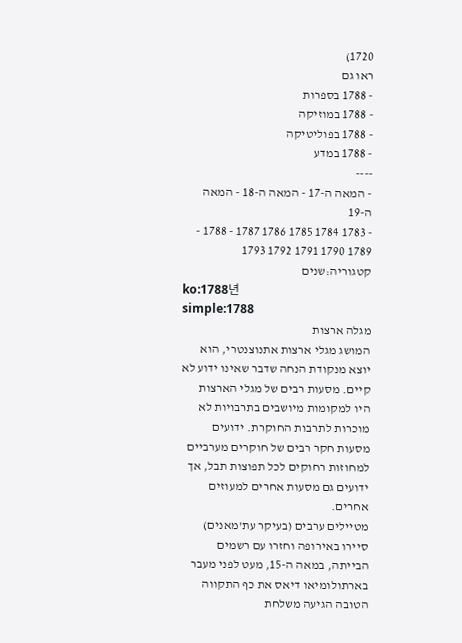1720)
ראו גם
- 1788 בספרות
- 1788 במוזיקה
- 1788 בפוליטיקה
- 1788 במדע
----
- המאה ה-17 - המאה ה-18 - המאה ה-19
- 1783 1784 1785 1786 1787 - 1788 - 1789 1790 1791 1792 1793
קטגוריה:שנים
ko:1788년
simple:1788
מגלה ארצות
המושג מגלי ארצות אתנוצנטרי, הוא יוצא מנקודת הנחה שדבר שאינו ידוע לא קיים. מסעות רבים של מגלי הארצות היו למקומות מיושבים בתרבויות לא מוכרות לתרבות החוקרת. ידועים מסעות חקר רבים של חוקרים מערביים למחוזות רחוקים לכל תפוצות תבל, אך ידועים גם מסעות אחרים למעוזים אחרים.
מטיילים ערבים (בעיקר עת'מאנים) סיירו באירופה וחזרו עם רשמים הבייתה, במאה ה-15, מעט לפני מעבר בארתולומיאו דיאס את כף התקווה הטובה הגיעה משלחת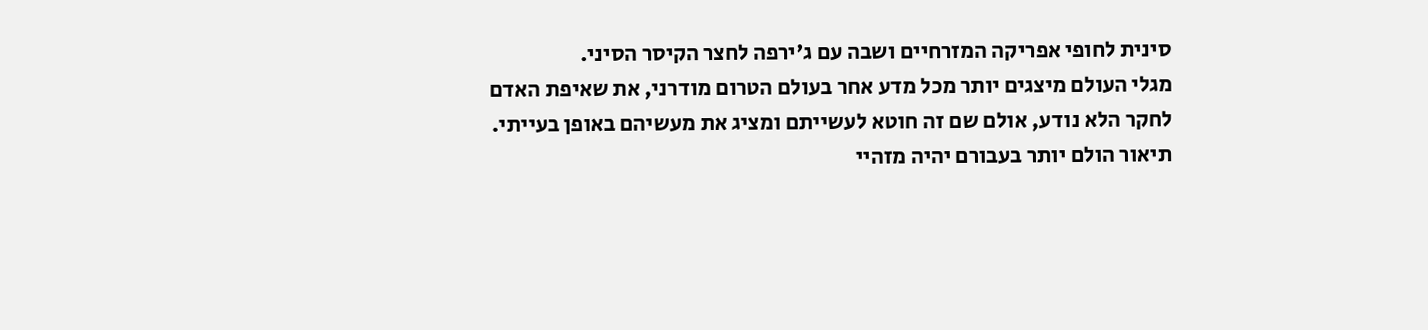סינית לחופי אפריקה המזרחיים ושבה עם ג'ירפה לחצר הקיסר הסיני.
מגלי העולם מיצגים יותר מכל מדע אחר בעולם הטרום מודרני, את שאיפת האדם לחקר הלא נודע, אולם שם זה חוטא לעשייתם ומציג את מעשיהם באופן בעייתי. תיאור הולם יותר בעבורם יהיה מזהיי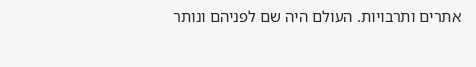אתרים ותרבויות. העולם היה שם לפניהם ונותר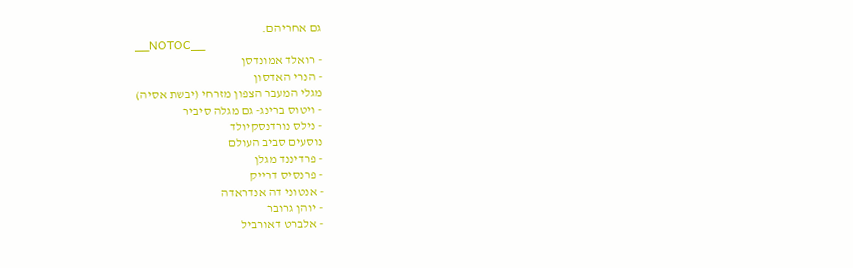גם אחריהם.
__NOTOC__
- רואלד אמונדסן
- הנרי האדסון
מגלי המעבר הצפון מזרחי (יבשת אסיה)
- ויטוס ברינג- גם מגלה סיביר
- נילס נורדנסקיולד
נוסעים סביב העולם
- פרדיננד מגלן
- פרנסיס דרייק
- אנטוני דה אנדראדה
- יוהן גרובר
- אלברט דאורביל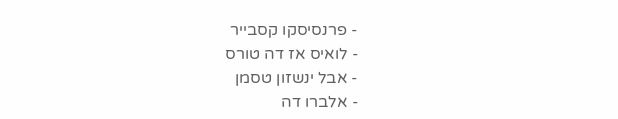- פרנסיסקו קסבייר
- לואיס אז דה טורס
- אבל ינשזון טסמן
- אלברו דה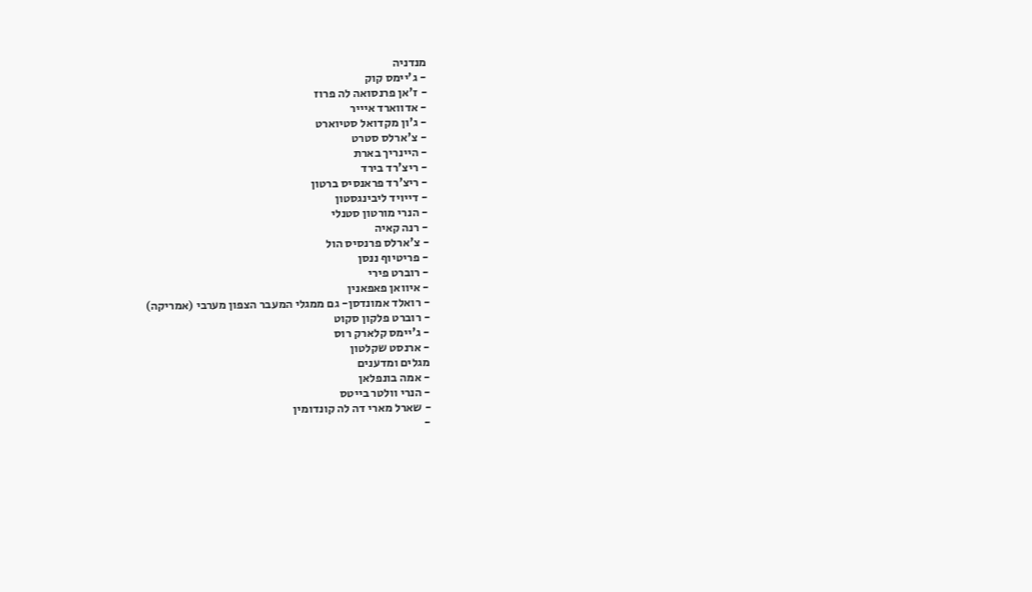מנדניה
- ג'יימס קוק
- ז'אן פרנסואה לה פרוז
- אדווארד איייר
- ג'ון מקדואל סטיוארט
- צ'ארלס סטרט
- היינריך בארת
- ריצ'רד בירד
- ריצ'רד פראנסיס ברטון
- דייויד ליבינגסטון
- הנרי מורטון סטנלי
- רנה קאיה
- צ'ארלס פרנסיס הול
- פריטיוף ננסן
- רוברט פירי
- איוואן פאפאנין
- רואלד אמונדסן- גם ממגלי המעבר הצפון מערבי (אמריקה)
- רוברט פלקון סקוט
- ג'יימס קלארק רוס
- ארנסט שקלטון
מגלים ומדענים
- אמה בונפלאן
- הנרי וולטר בייטס
- שארל מארי דה לה קונדומין
-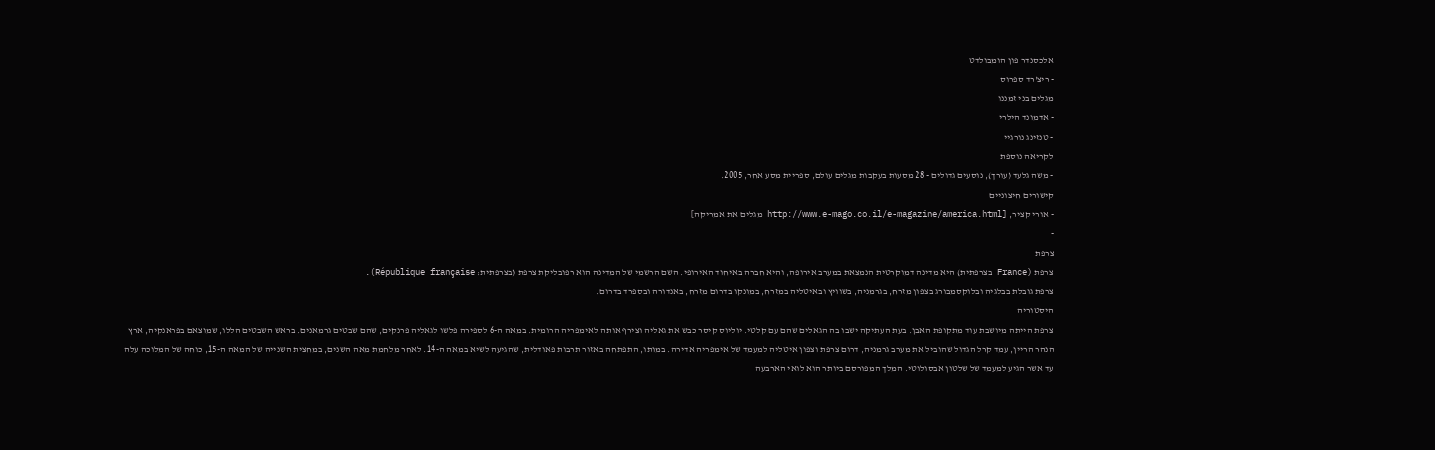אלכסנדר פון הומבולדט
- ריצ'רד ספרוס
מגלים בני זמננו
- אדמונד הילרי
- טנזינג נורגיי
לקריאה נוספת
- משה גלעד (עורך), נוסעים גדולים - 28 מסעות בעקבות מגלים עולם, ספריית מסע אחר, 2005.
קישורים חיצוניים
- אורי קציר, [http://www.e-mago.co.il/e-magazine/america.html מגלים את אמריקה]
-
צרפת
צרפת (France בצרפתית) היא מדינה דמוקרטית הנמצאת במערב אירופה, והיא חברה באיחוד האירופי. השם הרשמי של המדינה הוא רפובליקת צרפת (בצרפתית: République française).
צרפת גובלת בבלגיה ובלוקסמבורג בצפון מזרח, בגרמניה, בשוויץ ובאיטליה במזרח, במונקו בדרום מזרח, באנדורה ובספרד בדרום.
היסטוריה
צרפת הייתה מיושבת עוד מתקופת האבן. בעת העתיקה ישבו בה הגאלים שהם עם קלטי. יוליוס קיסר כבש את גאליה וצירף אותה לאימפריה הרומית. במאה ה-6 לספירה פלשו לגאליה פרנקים, שהם שבטים גרמאנים. בראש השבטים הללו, שמוצאם בפראנקיה, ארץ הנהר הריין, עמד קרל הגדול שהוביל את מערב גרמניה, דרום צרפת וצפון איטליה למעמד של אימפריה אדירה. במותו, התפתחה באזור תרבות פאודלית, שהגיעה לשיא במאה ה-14. לאחר מלחמת מאה השנים, במחצית השנייה של המאה ה-15, כוחה של המלוכה עלה עד אשר הגיע למעמד של שלטון אבסולוטי. המלך המפורסם ביותר הוא לואי הארבעה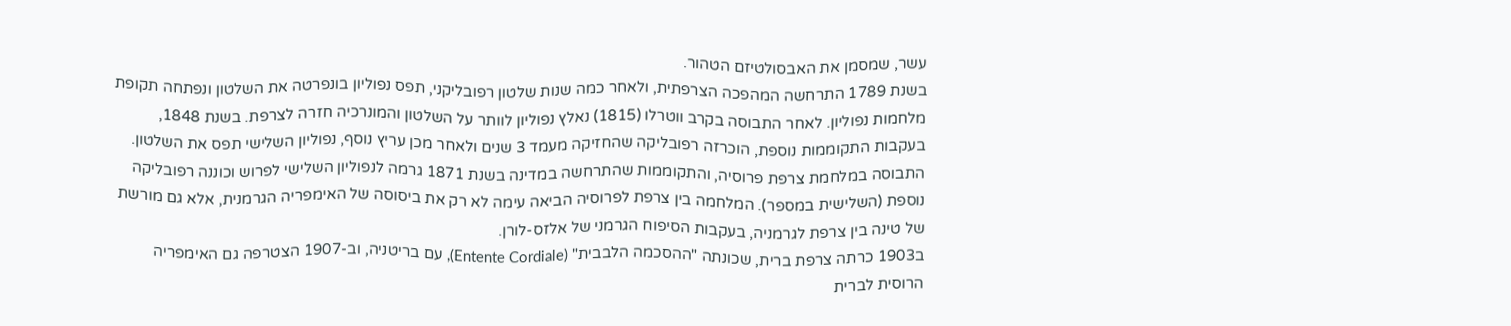עשר, שמסמן את האבסולטיזם הטהור.
בשנת 1789 התרחשה המהפכה הצרפתית, ולאחר כמה שנות שלטון רפובליקני, תפס נפוליון בונפרטה את השלטון ונפתחה תקופת מלחמות נפוליון. לאחר התבוסה בקרב ווטרלו (1815) נאלץ נפוליון לוותר על השלטון והמונרכיה חזרה לצרפת. בשנת 1848, בעקבות התקוממות נוספת, הוכרזה רפובליקה שהחזיקה מעמד 3 שנים ולאחר מכן עריץ נוסף, נפוליון השלישי תפס את השלטון.
התבוסה במלחמת צרפת פרוסיה, והתקוממות שהתרחשה במדינה בשנת 1871 גרמה לנפוליון השלישי לפרוש וכוננה רפובליקה נוספת (השלישית במספר). המלחמה בין צרפת לפרוסיה הביאה עימה לא רק את ביסוסה של האימפריה הגרמנית, אלא גם מורשת של טינה בין צרפת לגרמניה, בעקבות הסיפוח הגרמני של אלזס-לורן.
ב1903 כרתה צרפת ברית, שכונתה "ההסכמה הלבבית" (Entente Cordiale), עם בריטניה, וב-1907 הצטרפה גם האימפריה הרוסית לברית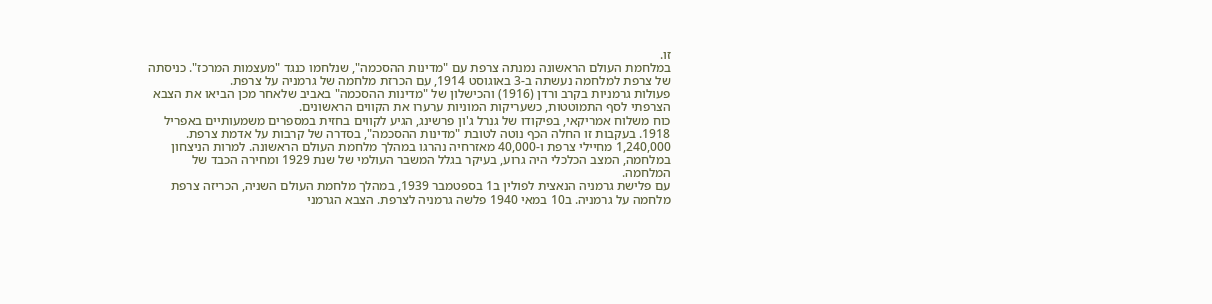זו.
במלחמת העולם הראשונה נמנתה צרפת עם "מדינות ההסכמה", שנלחמו כנגד "מעצמות המרכז". כניסתה של צרפת למלחמה נעשתה ב-3 באוגוסט 1914, עם הכרזת מלחמה של גרמניה על צרפת.
פעולות גרמניות בקרב ורדן (1916) והכישלון של "מדינות ההסכמה" באביב שלאחר מכן הביאו את הצבא הצרפתי לסף התמוטטות, כשעריקות המוניות ערערו את הקווים הראשונים.
כוח משלוח אמריקאי, בפיקודו של גנרל ג'ון פרשינג, הגיע לקווים בחזית במספרים משמעותיים באפריל 1918. בעקבות זו החלה הכף נוטה לטובת "מדינות ההסכמה", בסדרה של קרבות על אדמת צרפת.
1,240,000 מחיילי צרפת ו-40,000 מאזרחיה נהרגו במהלך מלחמת העולם הראשונה. למרות הניצחון במלחמה, המצב הכלכלי היה גרוע, בעיקר בגלל המשבר העולמי של שנת 1929 ומחירה הכבד של המלחמה.
עם פלישת גרמניה הנאצית לפולין ב1 בספטמבר 1939, במהלך מלחמת העולם השניה, הכריזה צרפת מלחמה על גרמניה. ב10 במאי 1940 פלשה גרמניה לצרפת. הצבא הגרמני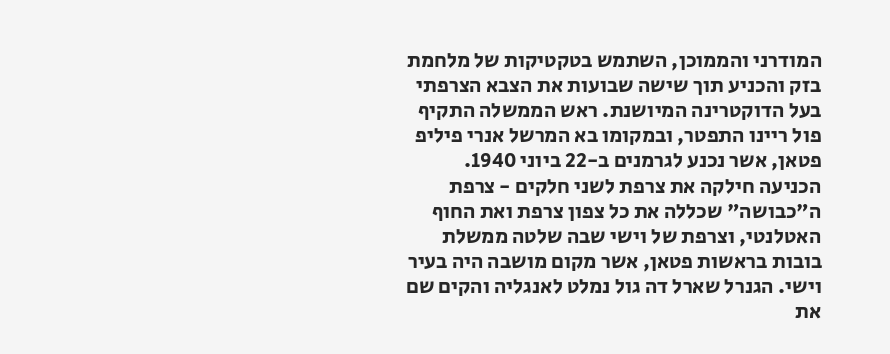המודרני והממוכן, השתמש בטקטיקות של מלחמת בזק והכניע תוך שישה שבועות את הצבא הצרפתי בעל הדוקטרינה המיושנת. ראש הממשלה התקיף פול ריינו התפטר, ובמקומו בא המרשל אנרי פיליפ פטאן, אשר נכנע לגרמנים ב-22 ביוני 1940.
הכניעה חילקה את צרפת לשני חלקים - צרפת ה"כבושה" שכללה את כל צפון צרפת ואת החוף האטלנטי, וצרפת של וישי שבה שלטה ממשלת בובות בראשות פטאן, אשר מקום מושבה היה בעיר וישי. הגנרל שארל דה גול נמלט לאנגליה והקים שם את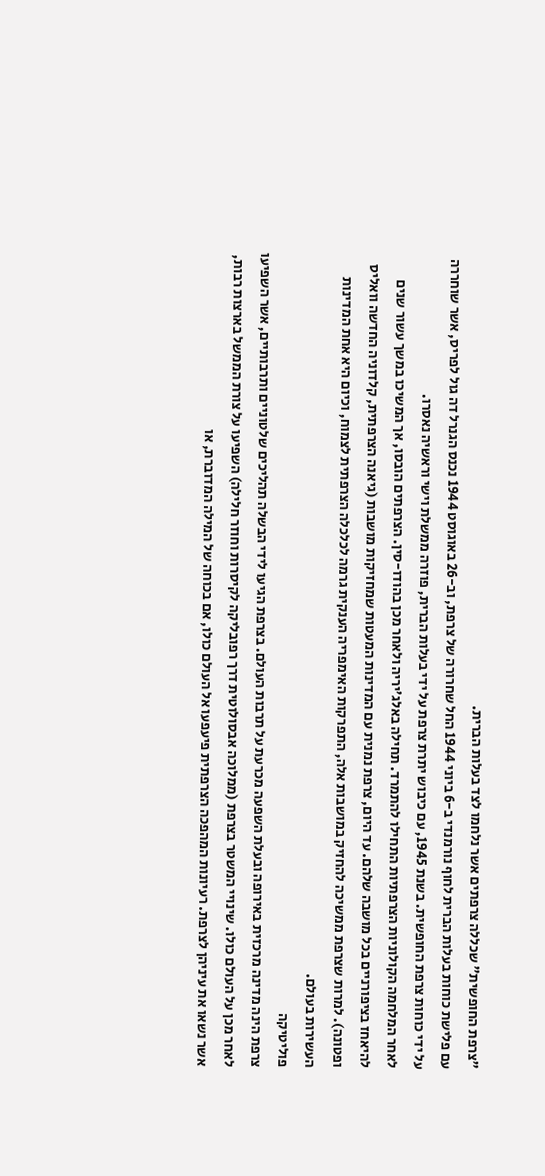"צרפת החופשית" שכללה צרפתים אשר נלחמו לצד בעלות הברית.
עם פלישת כוחות בעלות הברית לחוף נורמנדי ב-6 ביוני 1944 החל שחרורה של צרפת, וב-26 באוגוסט 1944 נכנס הגנרל דה גול לפריס, אשר שוחררה על ידי כוחות צרפת החופשית. בשנת 1945, עם כיבוש יתרת צרפת על ידי בעלות הברית, פוזרה ממשלת וישי וראשיה נאסרו.
לאחר המלחמה הקולוניות הצרפתיות התחילו להתמרד. תחילה באלג'יריה ולאחר מכן בהודו-סין. הצרפתים הובסו, אך המשיכו במשך עשור שנים להיאחז בציפורניים בכל מושבה שלהם. עד היום, צרפת נמנית עם המדינות המעטות שמחזיקות מושבות (גיאנה הצרפתית, קלדוניה החדשה וואליס ופטונה). למרות שצרפת ממשיכה להחזיק במושבות אלה, התפרקות האימפריה הענקית גרמה לכלכלה הצרפתית לצמוח, וכיום היא אחת המדינות העשירות בעולם.
פוליטיקה
צרפת הינה מדינה מרכזית באירופה ובעלת השפעה מכרעת על תרבות העולם. בצרפת הגיעו לידי הבשלה תהליכים שלטוניים ותרבותיים, אשר השפיעו לאחר מכן על העולם כולו. שינויי המשטר בצרפת (ממלוכה אבסולוטית דרך רפובליקה לקיסרות וחוזר חלילה) השפיעו על צורת הממשל בארצות רבות, אשר נשאו את עיניהן לצרפת. רעיונות המהפכה הצרפתית פיעפעו אל העולם כולו, אם בכוחה של המילה המדוברת, או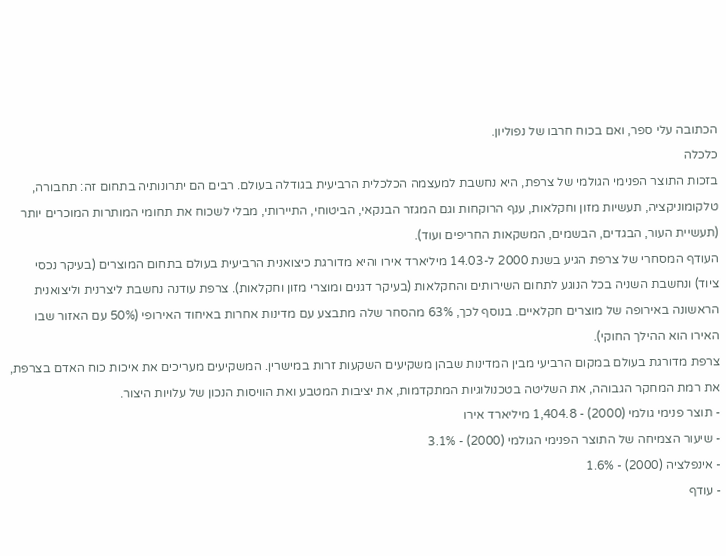הכתובה עלי ספר, ואם בכוח חרבו של נפוליון.
כלכלה
בזכות התוצר הפנימי הגולמי של צרפת, היא נחשבת למעצמה הכלכלית הרביעית בגודלה בעולם. רבים הם יתרונותיה בתחום זה: תחבורה, טלקומוניקציה, תעשיות מזון וחקלאות, ענף הרוקחות וגם המגזר הבנקאי, הביטוחי, התיירותי, מבלי לשכוח את תחומי המותרות המוכרים יותר (תעשיית העור, הבגדים, הבשמים, המשקאות החריפים ועוד).
העודף המסחרי של צרפת הגיע בשנת 2000 ל-14.03 מיליארד אירו והיא מדורגת כיצואנית הרביעית בעולם בתחום המוצרים (בעיקר נכסי ציוד) ונחשבת השניה בכל הנוגע לתחום השירותים והחקלאות (בעיקר דגנים ומוצרי מזון וחקלאות). צרפת עודנה נחשבת ליצרנית וליצואנית הראשונה באירופה של מוצרים חקלאיים. בנוסף לכך, 63% מהסחר שלה מתבצע עם מדינות אחרות באיחוד האירופי (50% עם האזור שבו האירו הוא ההילך החוקי).
צרפת מדורגת בעולם במקום הרביעי מבין המדינות שבהן משקיעים השקעות זרות במישרין. המשקיעים מעריכים את איכות כוח האדם בצרפת, את רמת המחקר הגבוהה, את השליטה בטכנולוגיות המתקדמות, את יציבות המטבע ואת הוויסות הנכון של עלויות היצור.
- תוצר פנימי גולמי (2000) - 1,404.8 מיליארד אירו
- שיעור הצמיחה של התוצר הפנימי הגולמי (2000) - 3.1%
- אינפלציה (2000) - 1.6%
- עודף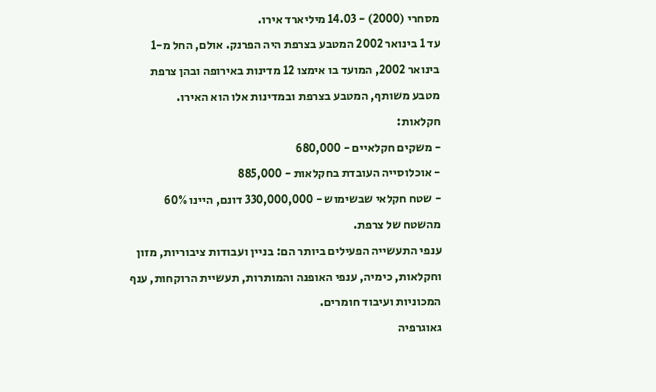מסחרי (2000) - 14.03 מיליארד אירו.
עד 1 בינואר 2002 המטבע בצרפת היה הפרנק. אולם, החל מ-1 בינואר 2002, המועד בו אימצו 12 מדינות באירופה ובהן צרפת מטבע משותף, המטבע בצרפת ובמדינות אלו הוא האירו.
חקלאות:
- משקים חקלאיים - 680,000
- אוכלוסייה העובדת בחקלאות - 885,000
- שטח חקלאי שבשימוש - 330,000,000 דונם, היינו 60% מהשטח של צרפת.
ענפי התעשייה הפעילים ביותר הם: בניין ועבודות ציבוריות, מזון וחקלאות, כימיה, ענפי האופנה והמותרות, תעשיית הרוקחות, ענף המכוניות ועיבוד חומרים.
גאוגרפיה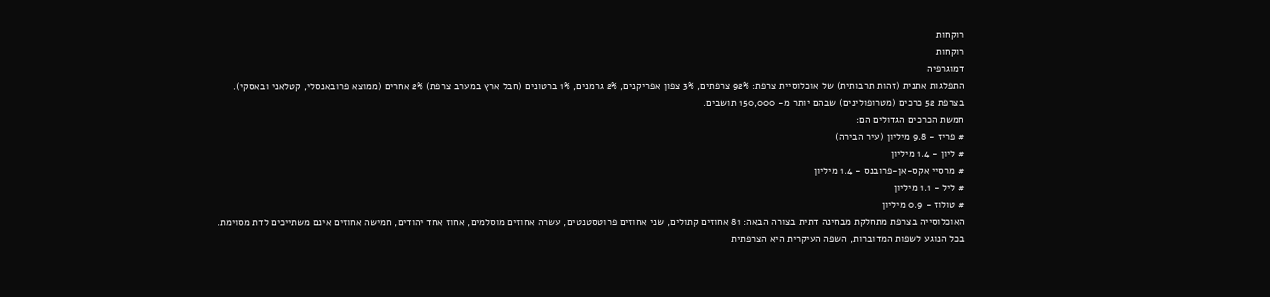רוקחות
רוקחות
דמוגרפיה
התפלגות אתנית (זהות תרבותית) של אוכלוסיית צרפת: 92% צרפתים, 3% צפון אפריקנים, 2% גרמנים, 1% ברטונים (חבל ארץ במערב צרפת) 2% אחרים (ממוצא פרובאנסלי, קטלאני ובאסקי).
בצרפת 52 כרכים (מטרופולינים) שבהם יותר מ- 150,000 תושבים.
חמשת הכרכים הגדולים הם:
# פריז - 9.8 מיליון (עיר הבירה)
# ליון - 1.4 מיליון
# מרסיי אקס-אן-פרובנס - 1.4 מיליון
# ליל - 1.1 מיליון
# טולוז - 0.9 מיליון
האוכלוסייה בצרפת מתחלקת מבחינה דתית בצורה הבאה: 81 אחוזים קתולים, שני אחוזים פרוטסטנטים, עשרה אחוזים מוסלמים, אחוז אחד יהודים, חמישה אחוזים אינם משתייכים לדת מסוימת.
בכל הנוגע לשפות המדוברות, השפה העיקרית היא הצרפתית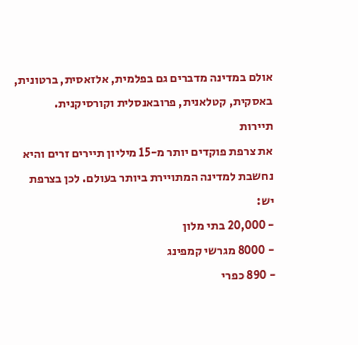אולם במדינה מדברים גם בפלמית, אלזאסית, ברטונית, באסקית, קטלאנית, פרובאנסלית וקורסיקנית.
תיירות
את צרפת פוקדים יותר מ-15 מיליון תיירים זרים והיא נחשבת למדינה המתויירת ביותר בעולם. לכן בצרפת יש:
- 20,000 בתי מלון
- 8000 מגרשי קמפינג
- 890 כפרי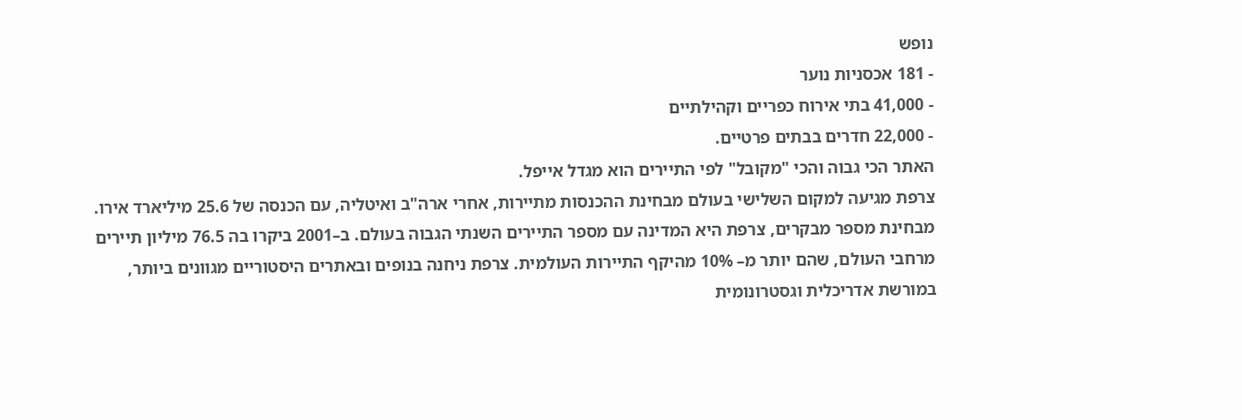נופש
- 181 אכסניות נוער
- 41,000 בתי אירוח כפריים וקהילתיים
- 22,000 חדרים בבתים פרטיים.
האתר הכי גבוה והכי "מקובל" לפי התיירים הוא מגדל אייפל.
צרפת מגיעה למקום השלישי בעולם מבחינת ההכנסות מתיירות, אחרי ארה"ב ואיטליה, עם הכנסה של 25.6 מיליארד אירו. מבחינת מספר מבקרים, צרפת היא המדינה עם מספר התיירים השנתי הגבוה בעולם. ב–2001 ביקרו בה 76.5 מיליון תיירים מרחבי העולם, שהם יותר מ– 10% מהיקף התיירות העולמית. צרפת ניחנה בנופים ובאתרים היסטוריים מגוונים ביותר, במורשת אדריכלית וגסטרונומית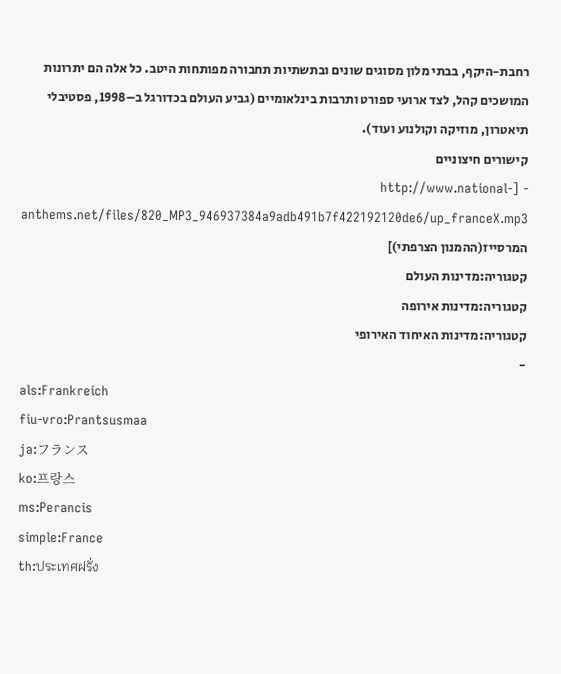רחבת-היקף, בבתי מלון מסוגים שונים ובתשתיות תחבורה מפותחות היטב. כל אלה הם יתרונות המושכים קהל, לצד ארועי ספורט ותרבות בינלאומיים (גביע העולם בכדורגל ב–1998, פסטיבלי תיאטרון, מוזיקה וקולנוע ועוד).
קישורים חיצוניים
- [http://www.national-anthems.net/files/820_MP3_946937384a9adb491b7f422192120de6/up_franceX.mp3 המרסייז(ההמנון הצרפתי)]
קטגוריה:מדינות העולם
קטגוריה:מדינות אירופה
קטגוריה:מדינות האיחוד האירופי
-
als:Frankreich
fiu-vro:Prantsusmaa
ja:フランス
ko:프랑스
ms:Perancis
simple:France
th:ประเทศฝรั่ง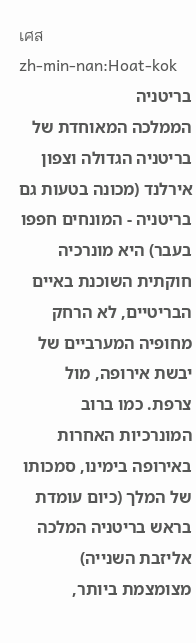เศส
zh-min-nan:Hoat-kok
בריטניה
הממלכה המאוחדת של בריטניה הגדולה וצפון אירלנד (מכונה בטעות גם בריטניה - המונחים חפפו בעבר) היא מונרכיה חוקתית השוכנת באיים הבריטיים, לא הרחק מחופיה המערביים של יבשת אירופה, מול צרפת. כמו ברוב המונרכיות האחרות באירופה בימינו, סמכותו של המלך (כיום עומדת בראש בריטניה המלכה אליזבת השנייה) מצומצמת ביותר,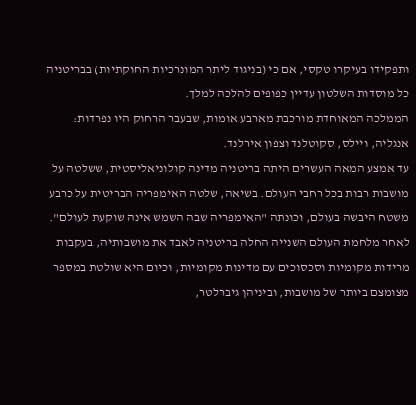ותפקידו בעיקרו טקסי, אם כי (בניגוד ליתר המונרכיות החוקתיות) בבריטניה כל מוסדות השלטון עדיין כפופים להלכה למלך.
הממלכה המאוחדת מורכבת מארבע אומות, שבעבר הרחוק היו נפרדות: אנגליה, ויילס, סקוטלנד וצפון אירלנד.
עד אמצע המאה העשרים היתה בריטניה מדינה קולוניאליסטית, ששלטה על מושבות רבות בכל רחבי העולם. בשיאה, שלטה האימפריה הבריטית על כרבע משטח היבשה בעולם, וכונתה "האימפריה שבה השמש אינה שוקעת לעולם". לאחר מלחמת העולם השנייה החלה בריטניה לאבד את מושבותיה, בעקבות מרידות מקומיות וסכסוכים עם מדינות מקומיות, וכיום היא שולטת במספר מצומצם ביותר של מושבות, וביניהן גיברלטר,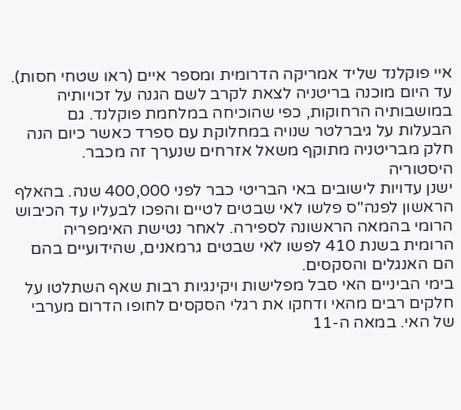איי פוקלנד שליד אמריקה הדרומית ומספר איים (ראו שטחי חסות). עד היום מוכנה בריטניה לצאת לקרב לשם הגנה על זכויותיה במושבותיה הרחוקות, כפי שהוכיחה במלחמת פוקלנד. גם הבעלות על גיברלטר שנויה במחלוקת עם ספרד כאשר כיום הנה חלק מבריטניה מתוקף משאל אזרחים שנערך זה מכבר.
היסטוריה
ישנן עדויות לישובים באי הבריטי כבר לפני 400,000 שנה. בהאלף הראשון לפנה"ס פלשו לאי שבטים לטיים והפכו לבעליו עד הכיבוש הרומי בהמאה הראשונה לספירה. לאחר נטישת האימפריה הרומית בשנת 410 לפשו לאי שבטים גרמאנים, שהידועיים בהם הם האנגלים והסקסים.
בימי הביניים האי סבל מפלישות ויקינגיות רבות שאף השתלטו על חלקים רבים מהאי ודחקו את רגלי הסקסים לחופו הדרום מערבי של האי. במאה ה-11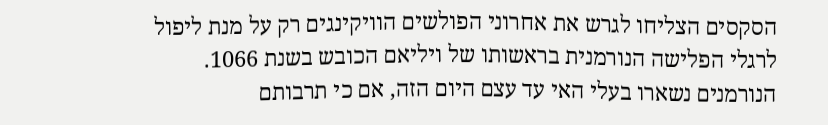הסקסים הצליחו לגרש את אחרוני הפולשים הוויקינגים רק על מנת ליפול לרגלי הפלישה הנורמנית בראשותו של ויליאם הכובש בשנת 1066. הנורמנים נשארו בעלי האי עד עצם היום הזה, אם כי תרבותם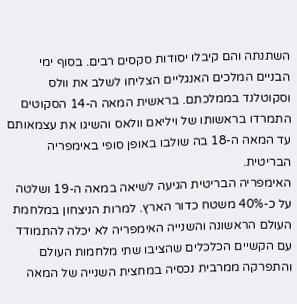השתנתה והם קיבלו יסודות סקסים רבים. בסוף ימי הבניים המלכים האנגליים הצליחו לשלב את וולס וסקוטלנד בממלכתם. בראשית המאה ה-14 הסקוטים התמרדו בראשותו של ויליאם וולאס והשיגו את עצמאותם עד המאה ה-18 בה שולבו באופן סופי באימפריה הבריטית.
האימפריה הבריטית הגיעה לשיאה במאה ה-19 ושלטה על כ-40% משטח כדור הארץ. למרות הניצחון במלחמת העולם הראשונה והשנייה האימפריה לא יכלה להתמודד עם הקשיים הכלכלים שהציבו שתי מלחמות העולם והתפרקה ממרבית נכסיה במחצית השנייה של המאה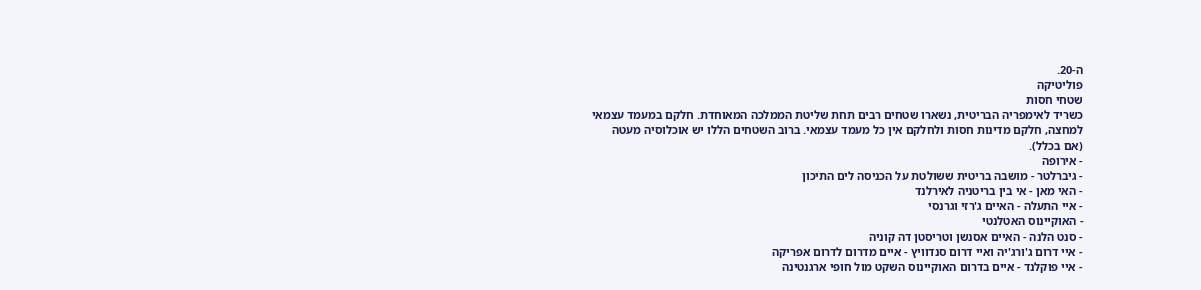ה-20.
פוליטיקה
שטחי חסות
כשריד לאימפריה הבריטית, נשארו שטחים רבים תחת שליטת הממלכה המאוחדת. חלקם במעמד עצמאי למחצה, חלקם מדינות חסות ולחלקם אין כל מעמד עצמאי. ברוב השטחים הללו יש אוכלוסיה מעטה (אם בכלל).
- אירופה
- גיברלטר - מושבה בריטית ששולטת על הכניסה לים התיכון
- האי מאן - אי בין בריטניה לאירלנד
- איי התעלה - האיים ג'רזי וגרנסי
- האוקיינוס האטלנטי
- סנט הלנה - האיים אסנשן וטריסטן דה קוניה
- איי דרום ג'ורג'יה ואיי דרום סנדוויץ - איים מדרום לדרום אפריקה
- איי פוקלנד - איים בדרום האוקיינוס השקט מול חופי ארגנטינה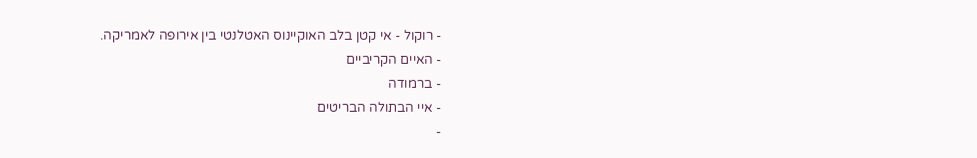- רוקול - אי קטן בלב האוקיינוס האטלנטי בין אירופה לאמריקה.
- האיים הקריביים
- ברמודה
- איי הבתולה הבריטים
-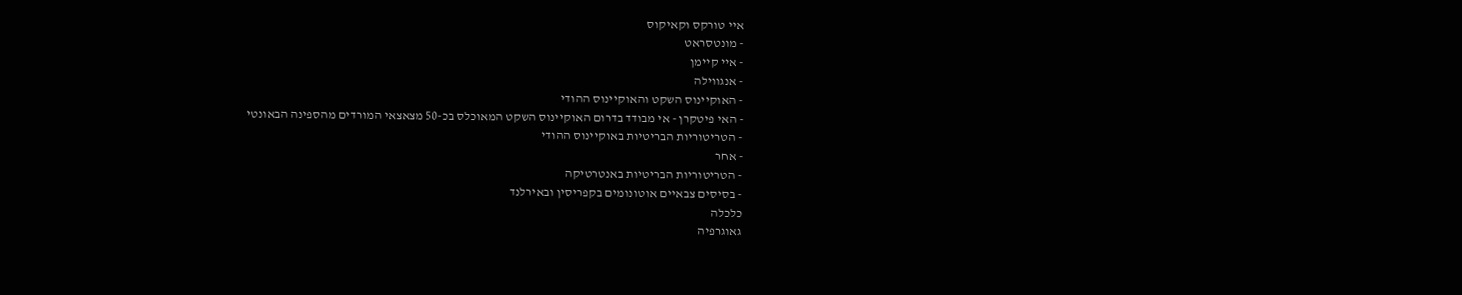איי טורקס וקאיקוס
- מונטסראט
- איי קיימן
- אנגווילה
- האוקיינוס השקט והאוקיינוס ההודי
- האי פיטקרן - אי מבודד בדרום האוקיינוס השקט המאוכלס בכ-50 מצאצאי המורדים מהספינה הבאונטי
- הטריטוריות הבריטיות באוקיינוס ההודי
- אחר
- הטריטוריות הבריטיות באנטרטיקה
- בסיסים צבאיים אוטונומים בקפריסין ובאירלנד
כלכלה
גאוגרפיה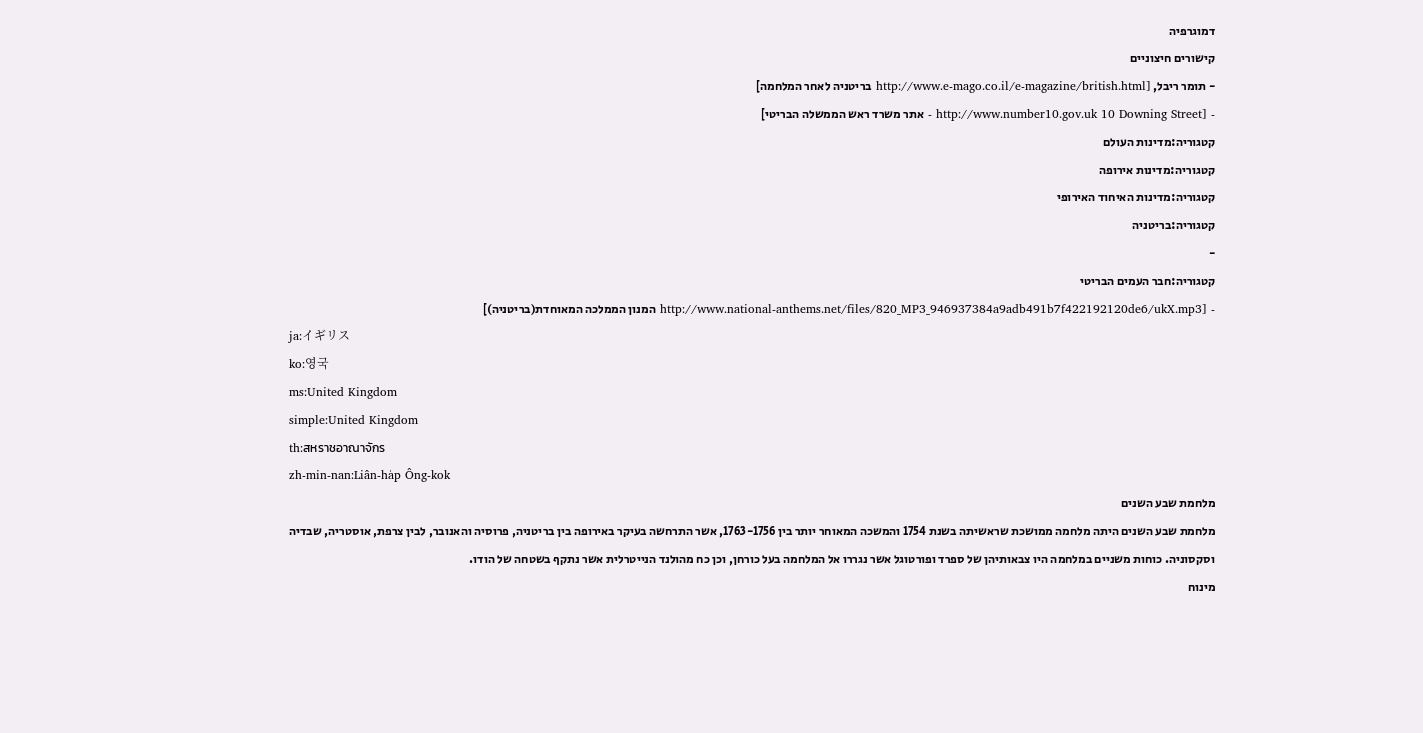דמוגרפיה
קישורים חיצוניים
- תומר ריבל, [http://www.e-mago.co.il/e-magazine/british.html בריטניה לאחר המלחמה]
- [http://www.number10.gov.uk 10 Downing Street - אתר משרד ראש הממשלה הבריטי]
קטגוריה:מדינות העולם
קטגוריה:מדינות אירופה
קטגוריה:מדינות האיחוד האירופי
קטגוריה:בריטניה
-
קטגוריה:חבר העמים הבריטי
- [http://www.national-anthems.net/files/820_MP3_946937384a9adb491b7f422192120de6/ukX.mp3 המנון הממלכה המאוחדת(בריטניה)]
ja:イギリス
ko:영국
ms:United Kingdom
simple:United Kingdom
th:สหราชอาณาจักร
zh-min-nan:Liân-ha̍p Ông-kok
מלחמת שבע השנים
מלחמת שבע השנים היתה מלחמה ממושכת שראשיתה בשנת 1754 והמשכה המאוחר יותר בין 1763-1756, אשר התרחשה בעיקר באירופה בין בריטניה, פרוסיה והאנובר, לבין צרפת, אוסטריה, שבדיה וסקסוניה. כוחות משניים במלחמה היו צבאותיהן של ספרד ופורטוגל אשר נגררו אל המלחמה בעל כורחן, וכן כח מהולנד הנייטרלית אשר נתקף בשטחה של הודו.
מינוח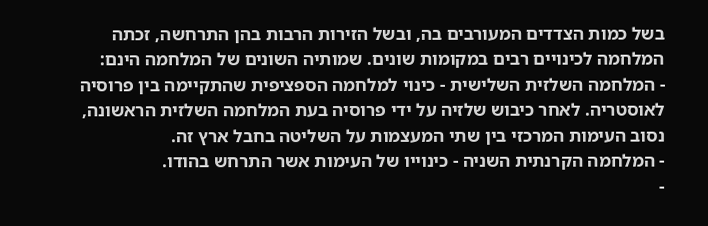בשל כמות הצדדים המעורבים בה, ובשל הזירות הרבות בהן התרחשה, זכתה המלחמה לכינויים רבים במקומות שונים. שמותיה השונים של המלחמה הינם:
- המלחמה השלזית השלישית - כינוי למלחמה הספציפית שהתקיימה בין פרוסיה לאוסטריה. לאחר כיבוש שלזיה על ידי פרוסיה בעת המלחמה השלזית הראשונה, נסוב העימות המרכזי בין שתי המעצמות על השליטה בחבל ארץ זה.
- המלחמה הקרנתית השניה - כינוייו של העימות אשר התרחש בהודו.
-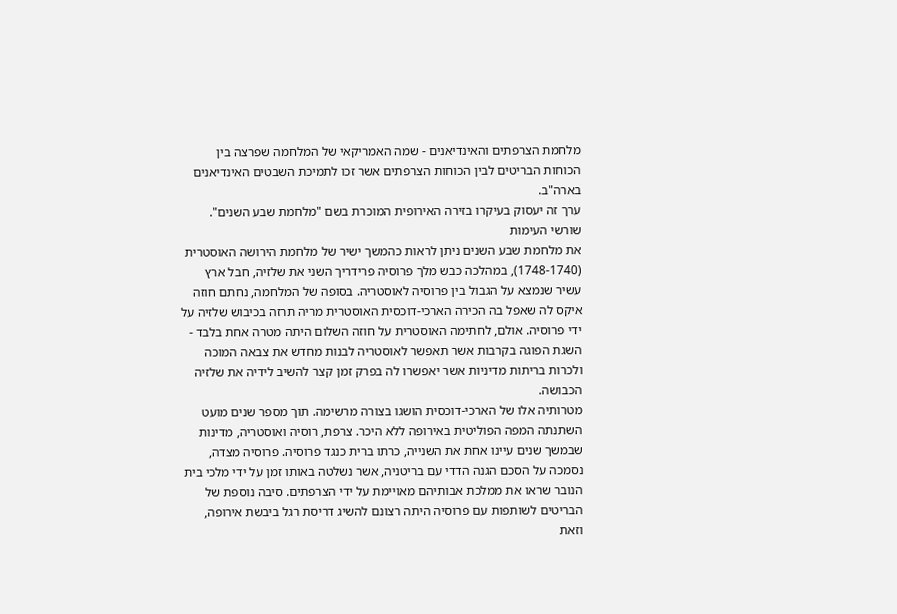מלחמת הצרפתים והאינדיאנים - שמה האמריקאי של המלחמה שפרצה בין הכוחות הבריטים לבין הכוחות הצרפתים אשר זכו לתמיכת השבטים האינדיאנים בארה"ב.
ערך זה יעסוק בעיקרו בזירה האירופית המוכרת בשם "מלחמת שבע השנים".
שורשי העימות
את מלחמת שבע השנים ניתן לראות כהמשך ישיר של מלחמת הירושה האוסטרית (1748-1740), במהלכה כבש מלך פרוסיה פרידריך השני את שלזיה, חבל ארץ עשיר שנמצא על הגבול בין פרוסיה לאוסטריה. בסופה של המלחמה, נחתם חוזה איקס לה שאפל בה הכירה הארכי-דוכסית האוסטרית מריה תרזה בכיבוש שלזיה על ידי פרוסיה. אולם, לחתימה האוסטרית על חוזה השלום היתה מטרה אחת בלבד - השגת הפוגה בקרבות אשר תאפשר לאוסטריה לבנות מחדש את צבאה המוכה ולכרות בריתות מדיניות אשר יאפשרו לה בפרק זמן קצר להשיב לידיה את שלזיה הכבושה.
מטרותיה אלו של הארכי-דוכסית הושגו בצורה מרשימה. תוך מספר שנים מועט השתנתה המפה הפוליטית באירופה ללא היכר. צרפת, רוסיה ואוסטריה, מדינות שבמשך שנים עיינו אחת את השנייה, כרתו ברית כנגד פרוסיה. פרוסיה מצדה, נסמכה על הסכם הגנה הדדי עם בריטניה, אשר נשלטה באותו זמן על ידי מלכי בית הנובר שראו את ממלכת אבותיהם מאויימת על ידי הצרפתים. סיבה נוספת של הבריטים לשותפות עם פרוסיה היתה רצונם להשיג דריסת רגל ביבשת אירופה, וזאת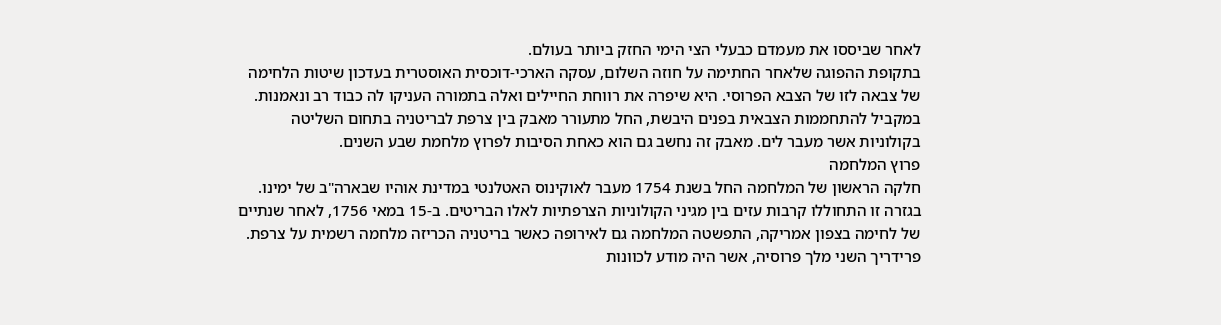לאחר שביססו את מעמדם כבעלי הצי הימי החזק ביותר בעולם.
בתקופת ההפוגה שלאחר החתימה על חוזה השלום, עסקה הארכי-דוכסית האוסטרית בעדכון שיטות הלחימה של צבאה לזו של הצבא הפרוסי. היא שיפרה את רווחת החיילים ואלה בתמורה העניקו לה כבוד רב ונאמנות.
במקביל להתחממות הצבאית בפנים היבשת, החל מתעורר מאבק בין צרפת לבריטניה בתחום השליטה בקולוניות אשר מעבר לים. מאבק זה נחשב גם הוא כאחת הסיבות לפרוץ מלחמת שבע השנים.
פרוץ המלחמה
חלקה הראשון של המלחמה החל בשנת 1754 מעבר לאוקינוס האטלנטי במדינת אוהיו שבארה"ב של ימינו. בגזרה זו התחוללו קרבות עזים בין מגיני הקולוניות הצרפתיות לאלו הבריטים. ב-15 במאי 1756, לאחר שנתיים של לחימה בצפון אמריקה, התפשטה המלחמה גם לאירופה כאשר בריטניה הכריזה מלחמה רשמית על צרפת. פרידריך השני מלך פרוסיה, אשר היה מודע לכוונות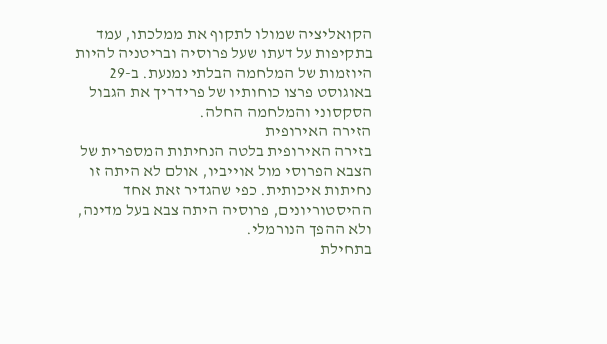הקואליציה שמולו לתקוף את ממלכתו, עמד בתקיפות על דעתו שעל פרוסיה ובריטניה להיות היוזמות של המלחמה הבלתי נמנעת. ב-29 באוגוסט פרצו כוחותיו של פרידריך את הגבול הסקסוני והמלחמה החלה.
הזירה האירופית
בזירה האירופית בלטה הנחיתות המספרית של הצבא הפרוסי מול אוייביו, אולם לא היתה זו נחיתות איכותית. כפי שהגדיר זאת אחד ההיסטוריונים, פרוסיה היתה צבא בעל מדינה, ולא ההפך הנורמלי.
בתחילת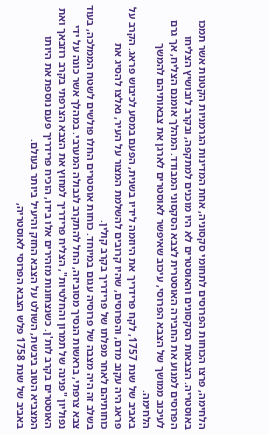הלחימה, פרצו הכוחות הפרוסים לתחומי סקסוניה, אחת המדינות הגרמניות הקטנות אשר תמכו באוסטריה. הצבאות הסקסונים והאוסטרים לא היו מוכנים למתקפה, ובקרב לובושיץ הצליחו הפרוסים למנוע את החבירה האוסטרית לצבא הסקסוני המבודד. המהלך אומנם הצליח, אך גרם לעיכוב ממושך של הצבא הפרוסי, עיכוב שאיפשר לאוסטרים לארגן את צבאותיהם להמשך הלחימה.
באביב של שנת 1757, לקח פרידריך את היוזמה לידיו בשנית, הפעם במסע לכיבוש פראג. הקרב על פראג היה עקוב מדם, והפרוסים, שהיו קרובים להשלמת המצור על העיר, נאלצו להסיג את כוחותיהם לאחר מפלתו של פרידריך בקרב קולין.
בשלב זה היה מצבה של פרוסיה עגום במיוחד. כוחות אוסטרים החלו פולשים לשטח הממלכה, בעוד צבא צרפתי, בראשות הנסיך מסוביזה, החל להתקרב לגבולה המערבי. במהלך אשר כונה על ידי נפוליון "פנינה של תמרון והחלטיות", הצליח פרידריך למחוץ את הצבא הצרפתי בקרב רוזבאך ואת האוסטרים בקרב לות'ן. כשנצחונות מזהירים אלו בידו, הוכיח פרידריך פעם נוספת את היותו המצביא הטוב ביבשת, השולט על הצבא החזק והיעיל ביותר בעולם.
באביב של שנת 1758 פלש הצבא הפרוסי לאוסטריה,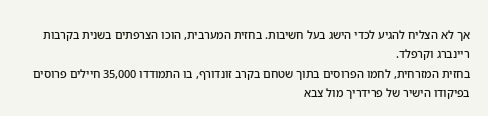אך לא הצליח להגיע לכדי הישג בעל חשיבות. בחזית המערבית, הוכו הצרפתים בשנית בקרבות ריינברג וקרפלד.
בחזית המזרחית, לחמו הפרוסים בתוך שטחם בקרב זונדורף, בו התמודדו 35,000 חיילים פרוסים בפיקודו הישיר של פרידריך מול צבא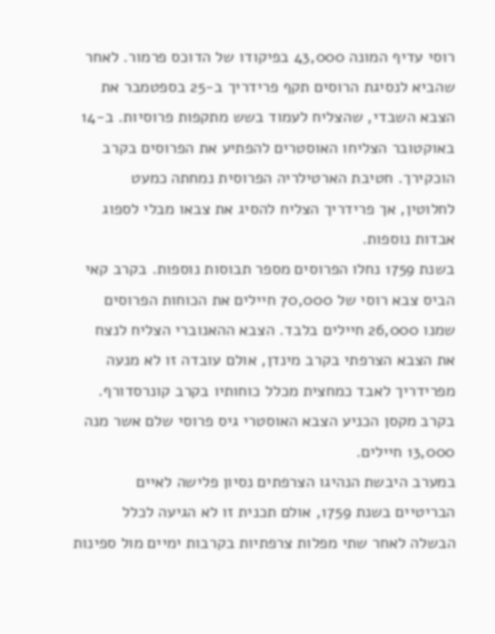רוסי עדיף המונה 43,000 בפיקודו של הדוכס פרמור. לאחר שהביא לנסיגת הרוסים תקף פרידריך ב-25 בספטמבר את הצבא השבדי, שהצליח לעמוד בשש מתקפות פרוסיות. ב-14 באוקטובר הצליחו האוסטרים להפתיע את הפרוסים בקרב הוכקירך. חטיבת הארטילריה הפרוסית נמחתה כמעט לחלוטין, אך פרידריך הצליח להסיג את צבאו מבלי לספוג אבדות נוספות.
בשנת 1759 נחלו הפרוסים מספר תבוסות נוספות. בקרב קאי הביס צבא רוסי של 70,000 חיילים את הכוחות הפרוסים שמנו 26,000 חיילים בלבד. הצבא ההאנוברי הצליח לנצח את הצבא הצרפתי בקרב מינדן, אולם עובדה זו לא מנעה מפרידריך לאבד כמחצית מכלל כוחותיו בקרב קונרסדורף. בקרב מקסן הכניע הצבא האוסטרי גיס פרוסי שלם אשר מנה 13,000 חיילים.
במערב היבשת הנהיגו הצרפתים נסיון פלישה לאיים הבריטיים בשנת 1759, אולם תכנית זו לא הגיעה לכלל הבשלה לאחר שתי מפלות צרפתיות בקרבות ימיים מול ספינות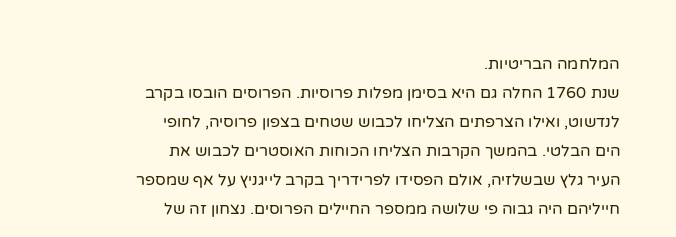המלחמה הבריטיות.
שנת 1760 החלה גם היא בסימן מפלות פרוסיות. הפרוסים הובסו בקרב לנדשוט, ואילו הצרפתים הצליחו לכבוש שטחים בצפון פרוסיה, לחופי הים הבלטי. בהמשך הקרבות הצליחו הכוחות האוסטרים לכבוש את העיר גלץ שבשלזיה, אולם הפסידו לפרידריך בקרב לייגניץ על אף שמספר חייליהם היה גבוה פי שלושה ממספר החיילים הפרוסים. נצחון זה של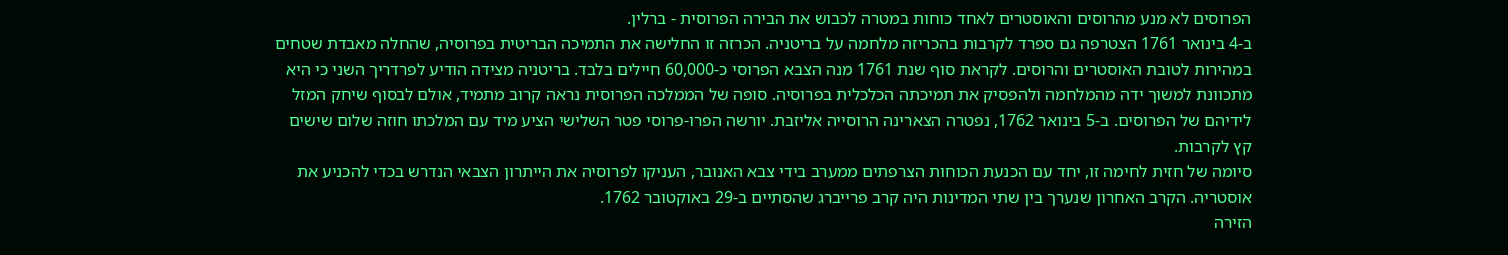הפרוסים לא מנע מהרוסים והאוסטרים לאחד כוחות במטרה לכבוש את הבירה הפרוסית - ברלין.
ב-4 בינואר 1761 הצטרפה גם ספרד לקרבות בהכריזה מלחמה על בריטניה. הכרזה זו החלישה את התמיכה הבריטית בפרוסיה, שהחלה מאבדת שטחים במהירות לטובת האוסטרים והרוסים. לקראת סוף שנת 1761 מנה הצבא הפרוסי כ-60,000 חיילים בלבד. בריטניה מצידה הודיע לפרדריך השני כי היא מתכוונת למשוך ידה מהמלחמה ולהפסיק את תמיכתה הכלכלית בפרוסיה. סופה של הממלכה הפרוסית נראה קרוב מתמיד, אולם לבסוף שיחק המזל לידיהם של הפרוסים. ב-5 בינואר 1762, נפטרה הצארינה הרוסייה אליזבת. יורשה הפרו-פרוסי פטר השלישי הציע מיד עם המלכתו חוזה שלום שישים קץ לקרבות.
סיומה של חזית לחימה זו, יחד עם הכנעת הכוחות הצרפתים ממערב בידי צבא האנובר, העניקו לפרוסיה את הייתרון הצבאי הנדרש בכדי להכניע את אוסטריה. הקרב האחרון שנערך בין שתי המדינות היה קרב פרייברג שהסתיים ב-29 באוקטובר 1762.
הזירה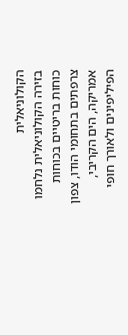הקולוניאלית
בזירה הקולוניאלית נלחמו כוחות בריטיים בכוחות צרפתים בתחומי הודו, צפון אמריקה, הים הקריבי, הפיליפינים ולאורך חופי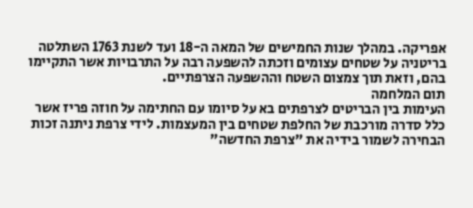אפריקה. במהלך שנות החמישים של המאה ה-18 ועד לשנת 1763 השתלטה בריטניה על שטחים עצומים וזכתה להשפעה רבה על התרבויות אשר התקיימו בהם, וזאת תוך צמצום השטח וההשפעה הצרפתיים.
תום המלחמה
העימות בין הבריטים לצרפתים בא על סיומו עם החתימה על חוזה פריז אשר כלל סדרה מורכבת של החלפת שטחים בין המעצמות. לידי צרפת ניתנה זכות הבחירה לשמור בידיה את "צרפת החדשה"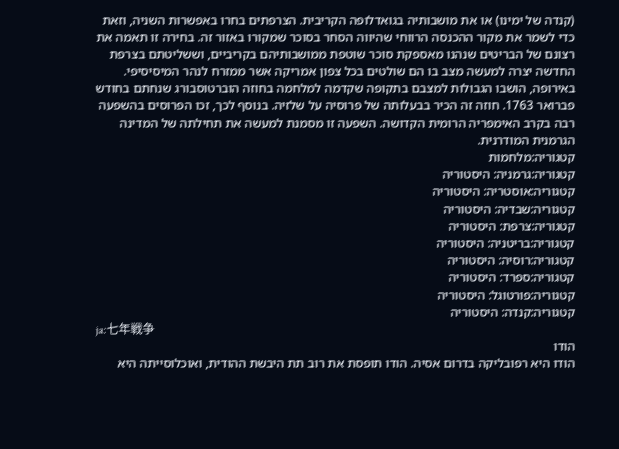(קנדה של ימינו) או את מושבותיה בגואדלופה הקריבית. הצרפתים בחרו באפשרות השניה, וזאת כדי לשמר את מקור ההכנסה הרווחי שהיווה הסחר בסוכר שמקורו באזור זה. בחירה זו תאמה את רצונם של הבריטים שנהנו מאספקת סוכר שוטפת ממושבותיהם בקריביים, וששליטתם בצרפת החדשה יצרה למעשה מצב בו הם שולטים בכל צפון אמריקה אשר ממזרח לנהר המיסיסיפי.
באירופה, הושבו הגבולות למצבם בתקופה שקדמה למלחמה בחוזה הוברטוסבורג שנחתם בחודש פברואר 1763. חוזה זה הכיר בבעלותה של פרוסיה על שלזיה. בנוסף לכך, זכו הפרוסים בהשפעה רבה בקרב האימפריה הרומית הקדושה. השפעה זו מסמנת למעשה את תחילתה של המדינה הגרמנית המודרנית.
קטגוריה:מלחמות
קטגוריה:גרמניה: היסטוריה
קטגוריה:אוסטריה: היסטוריה
קטגוריה:שבדיה: היסטוריה
קטגוריה:צרפת: היסטוריה
קטגוריה:בריטניה: היסטוריה
קטגוריה:רוסיה: היסטוריה
קטגוריה:ספרד: היסטוריה
קטגוריה:פורטוגל: היסטוריה
קטגוריה:קנדה: היסטוריה
ja:七年戦争
הודו
הודו היא רפובליקה בדרום אסיה. הודו תופסת את רוב תת היבשת ההודית, ואוכלוסייתה היא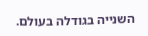השנייה בגודלה בעולם.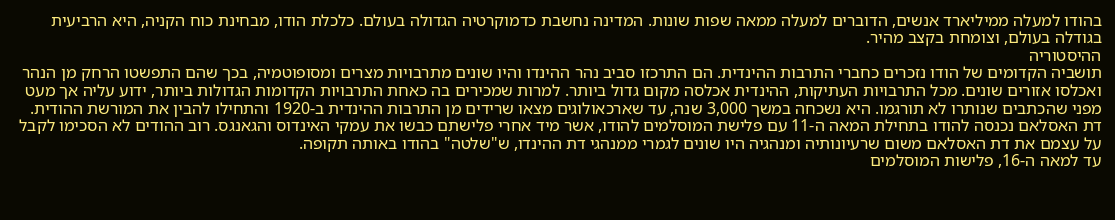בהודו למעלה ממיליארד אנשים, הדוברים למעלה ממאה שפות שונות. המדינה נחשבת כדמוקרטיה הגדולה בעולם. כלכלת הודו, מבחינת כוח הקניה, היא הרביעית בגודלה בעולם, וצומחת בקצב מהיר.
ההיסטוריה
תושביה הקדומים של הודו נזכרים כחברי התרבות ההינדית. הם התרכזו סביב נהר ההינדו והיו שונים מתרבויות מצרים ומסופוטמיה, בכך שהם התפשטו הרחק מן הנהר ואכלסו אזורים שונים. מכל התרבויות העתיקות, ההינדית אכלסה מקום גדול ביותר. למרות שמכירים בה כאחת התרבויות הקדומות הגדולות ביותר, ידוע עליה אך מעט מפני שהכתבים שנותרו לא תורגמו. היא נשכחה במשך 3,000 שנה, עד שארכאולוגים מצאו שרידים מן התרבות ההינדית ב-1920 והתחילו להבין את המורשת ההודית.
דת האסלאם נכנסה להודו בתחילת המאה ה-11 עם פלישת המוסלמים להודו, אשר מיד אחרי פלישתם כבשו את עמקי האינדוס והגאנגס. רוב ההודים לא הסכימו לקבל על עצמם את דת האסלאם משום שרעיונותיה ומנהגיה היו שונים לגמרי ממנהגי דת ההינדו, ש"שלטה" בהודו באותה תקופה.
עד למאה ה-16, פלישות המוסלמים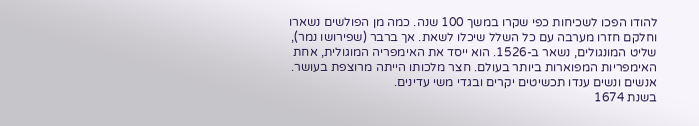להודו הפכו לשכיחות כפי שקרו במשך 100 שנה. כמה מן הפולשים נשארו וחלקם חזרו מערבה עם כל השלל שיכלו לשאת. אך ברבר (שפירושו נמר), שליט המונגולים, נשאר ב-1526. הוא ייסד את האימפריה המוגולית, אחת האימפריות המפוארות ביותר בעולם. חצר מלכותו הייתה מרוצפת בעושר. אנשים ונשים ענדו תכשיטים יקרים ובגדי משי עדינים.
בשנת 1674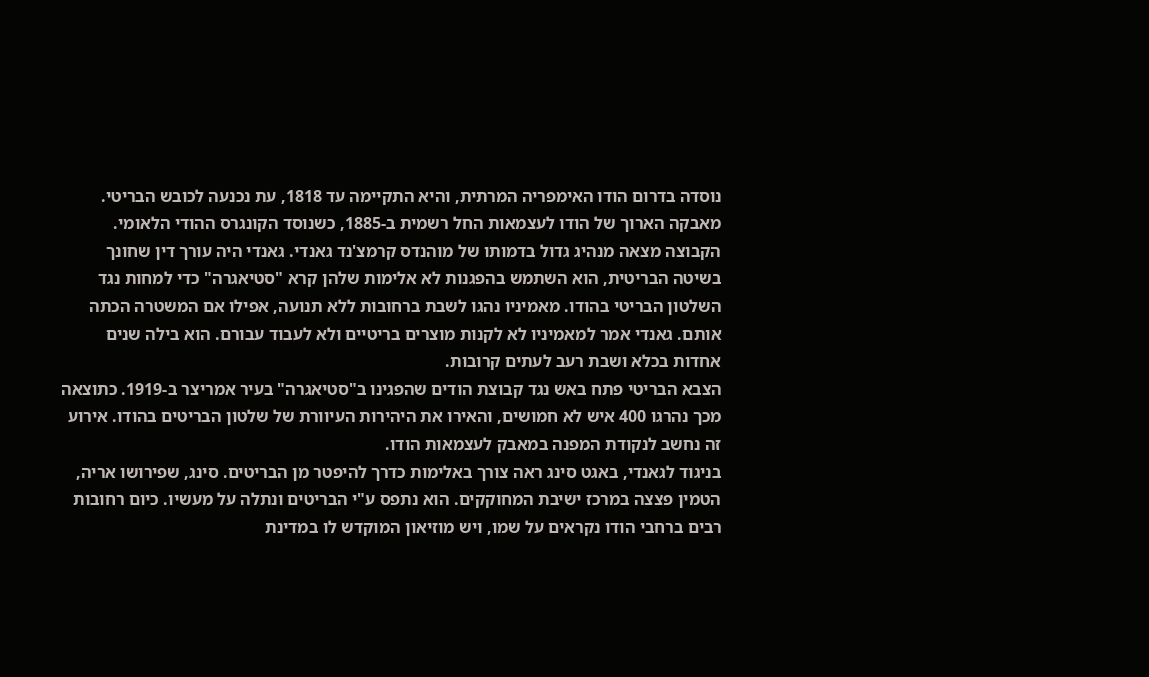נוסדה בדרום הודו האימפריה המרתית, והיא התקיימה עד 1818, עת נכנעה לכובש הבריטי.
מאבקה הארוך של הודו לעצמאות החל רשמית ב-1885, כשנוסד הקונגרס ההודי הלאומי. הקבוצה מצאה מנהיג גדול בדמותו של מוהנדס קרמצ'נד גאנדי. גאנדי היה עורך דין שחונך בשיטה הבריטית, הוא השתמש בהפגנות לא אלימות שלהן קרא "סטיאגרה" כדי למחות נגד השלטון הבריטי בהודו. מאמיניו נהגו לשבת ברחובות ללא תנועה, אפילו אם המשטרה הכתה אותם. גאנדי אמר למאמיניו לא לקנות מוצרים בריטיים ולא לעבוד עבורם. הוא בילה שנים אחדות בכלא ושבת רעב לעתים קרובות.
הצבא הבריטי פתח באש נגד קבוצת הודים שהפגינו ב"סטיאגרה" בעיר אמריצר ב-1919. כתוצאה מכך נהרגו 400 איש לא חמושים, והאירו את היהירות העיוורת של שלטון הבריטים בהודו. אירוע זה נחשב לנקודת המפנה במאבק לעצמאות הודו.
בניגוד לגאנדי, באגט סינג ראה צורך באלימות כדרך להיפטר מן הבריטים. סינג, שפירושו אריה, הטמין פצצה במרכז ישיבת המחוקקים. הוא נתפס ע"י הבריטים ונתלה על מעשיו. כיום רחובות רבים ברחבי הודו נקראים על שמו, ויש מוזיאון המוקדש לו במדינת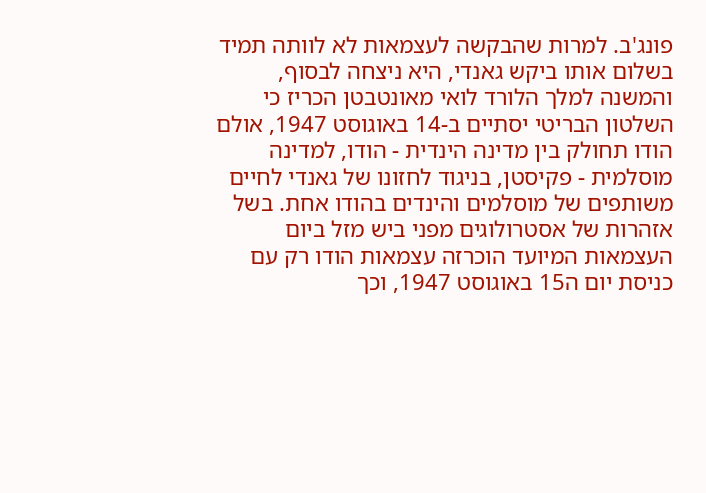פונג'ב. למרות שהבקשה לעצמאות לא לוותה תמיד בשלום אותו ביקש גאנדי, היא ניצחה לבסוף, והמשנה למלך הלורד לואי מאונטבטן הכריז כי השלטון הבריטי יסתיים ב-14 באוגוסט 1947, אולם הודו תחולק בין מדינה הינדית - הודו, למדינה מוסלמית - פקיסטן, בניגוד לחזונו של גאנדי לחיים משותפים של מוסלמים והינדים בהודו אחת. בשל אזהרות של אסטרולוגים מפני ביש מזל ביום העצמאות המיועד הוכרזה עצמאות הודו רק עם כניסת יום ה15 באוגוסט 1947, וכך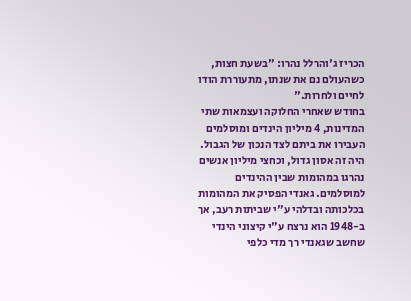הכריז ג'והרלל נהרו: "בשעת חצות, כשהעולם נם את שנתו, מתעוררת הודו לחיים ולחרות."
בחודש שאחרי החלוקה ועצמאות שתי המדינות, 4 מיליון הינדים ומוסלמים העבירו את ביתם לצד הנכון של הגבול. היה זה אסון גדול, וכחצי מיליון אנשים נהרגו במהומות שבין ההינדים למוסלמים. גאנדי הפסיק את המהומות בכלכותה ובדלהי ע"י שביתות רעב, אך ב-1948 הוא נרצח ע"י קיצוני הינדי שחשב שגאנדי רך מדי כלפי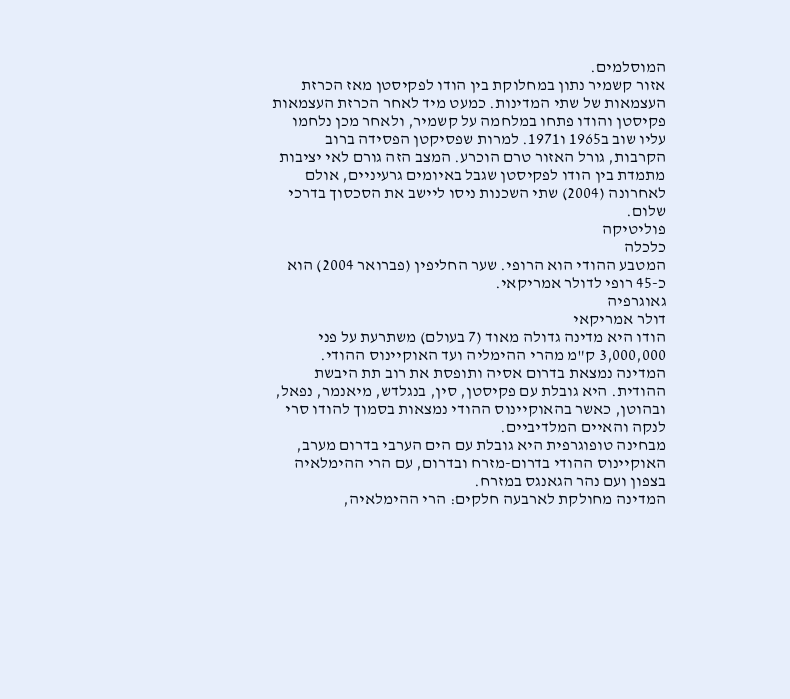המוסלמים.
אזור קשמיר נתון במחלוקת בין הודו לפקיסטן מאז הכרזת העצמאות של שתי המדינות. כמעט מיד לאחר הכרזת העצמאות פקיסטן והודו פתחו במלחמה על קשמיר, ולאחר מכן נלחמו עליו שוב ב1965 ו1971. למרות שפסיקטן הפסידה ברוב הקרבות, גורל האזור טרם הוכרע. המצב הזה גורם לאי יציבות מתמדת בין הודו לפקיסטן שגבל באיומים גרעיניים, אולם לאחרונה (2004) שתי השכנות ניסו ליישב את הסכסוך בדרכי שלום.
פוליטיקה
כלכלה
המטבע ההודי הוא הרופי. שער החליפין (פברואר 2004) הוא כ-45 רופי לדולר אמריקאי.
גאוגרפיה
דולר אמריקאי
הודו היא מדינה גדולה מאוד (7 בעולם) משתרעת על פני 3,000,000 ק"מ מהרי ההימליה ועד האוקיינוס ההודי. המדינה נמצאת בדרום אסיה ותופסת את רוב תת היבשת ההודית. היא גובלת עם פקיסטן, סין, בנגלדש, מיאנמר, נפאל, ובהוטן, כאשר בהאוקיינוס ההודי נמצאות בסמוך להודו סרי לנקה והאיים המלדיביים.
מבחינה טופוגרפית היא גובלת עם הים הערבי בדרום מערב, האוקיינוס ההודי בדרום-מזרח ובדרום, עם הרי ההימלאיה בצפון ועם נהר הגאנגס במזרח.
המדינה מחולקת לארבעה חלקים: הרי ההימלאיה,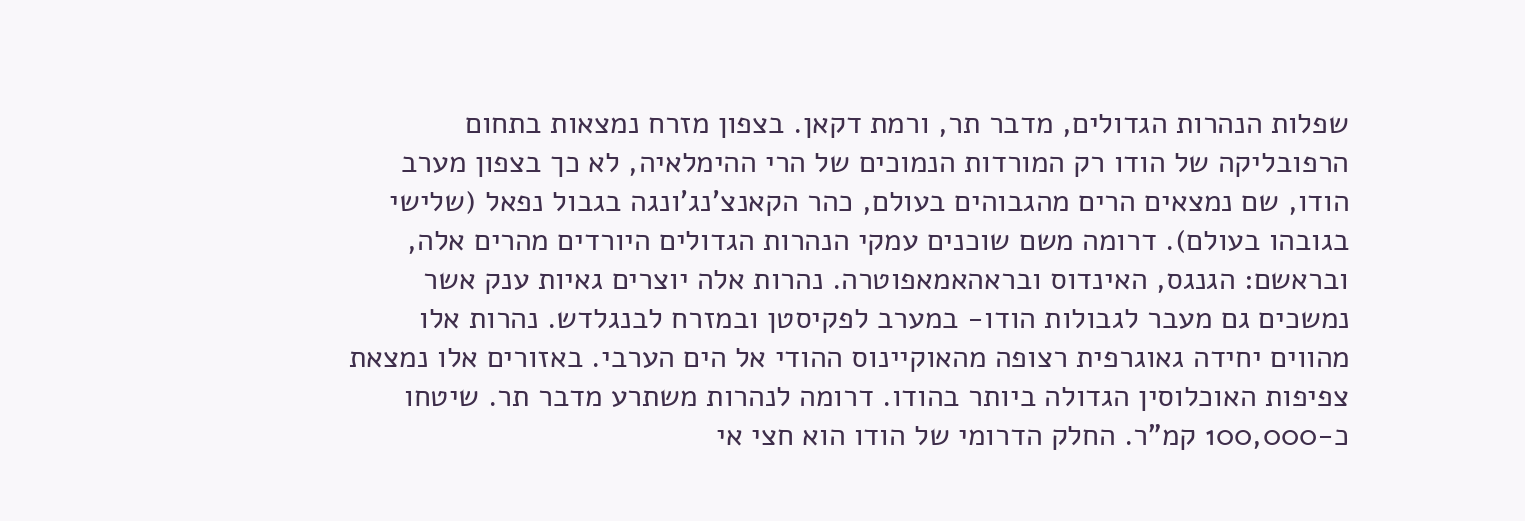שפלות הנהרות הגדולים, מדבר תר, ורמת דקאן. בצפון מזרח נמצאות בתחום הרפובליקה של הודו רק המורדות הנמוכים של הרי ההימלאיה, לא כך בצפון מערב הודו, שם נמצאים הרים מהגבוהים בעולם, כהר הקאנצ'נג'ונגה בגבול נפאל (שלישי בגובהו בעולם). דרומה משם שוכנים עמקי הנהרות הגדולים היורדים מהרים אלה, ובראשם: הגנגס, האינדוס ובראהאמאפוטרה. נהרות אלה יוצרים גאיות ענק אשר נמשכים גם מעבר לגבולות הודו- במערב לפקיסטן ובמזרח לבנגלדש. נהרות אלו מהווים יחידה גאוגרפית רצופה מהאוקיינוס ההודי אל הים הערבי. באזורים אלו נמצאת צפיפות האוכלוסין הגדולה ביותר בהודו. דרומה לנהרות משתרע מדבר תר. שיטחו כ-100,000 קמ"ר. החלק הדרומי של הודו הוא חצי אי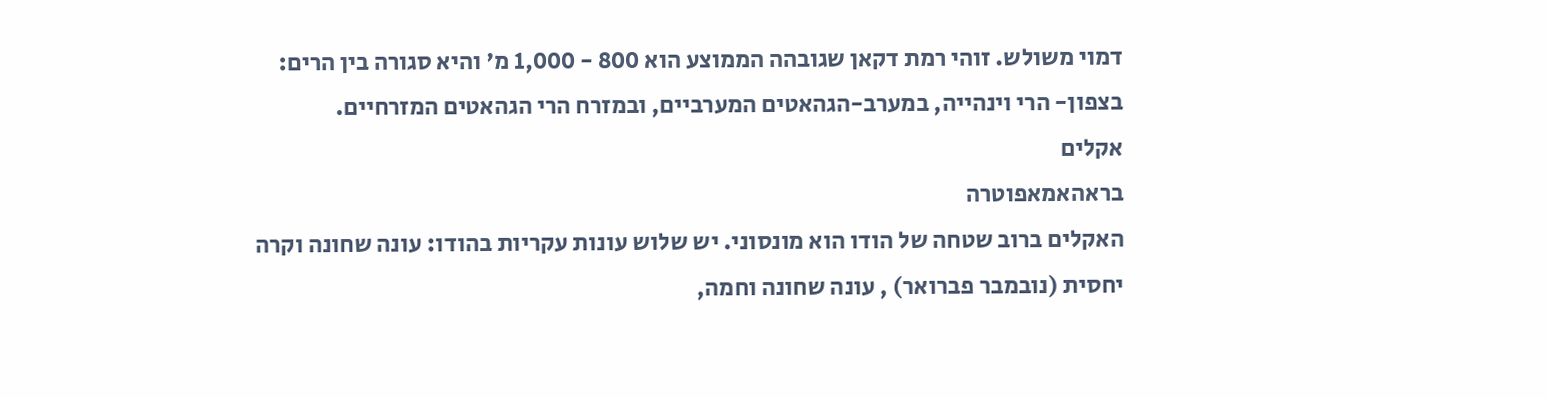דמוי משולש. זוהי רמת דקאן שגובהה הממוצע הוא 800 - 1,000 מ' והיא סגורה בין הרים: בצפון- הרי וינהייה, במערב-הגהאטים המערביים, ובמזרח הרי הגהאטים המזרחיים.
אקלים
בראהאמאפוטרה
האקלים ברוב שטחה של הודו הוא מונסוני. יש שלוש עונות עקריות בהודו: עונה שחונה וקרה יחסית (נובמבר פברואר) , עונה שחונה וחמה,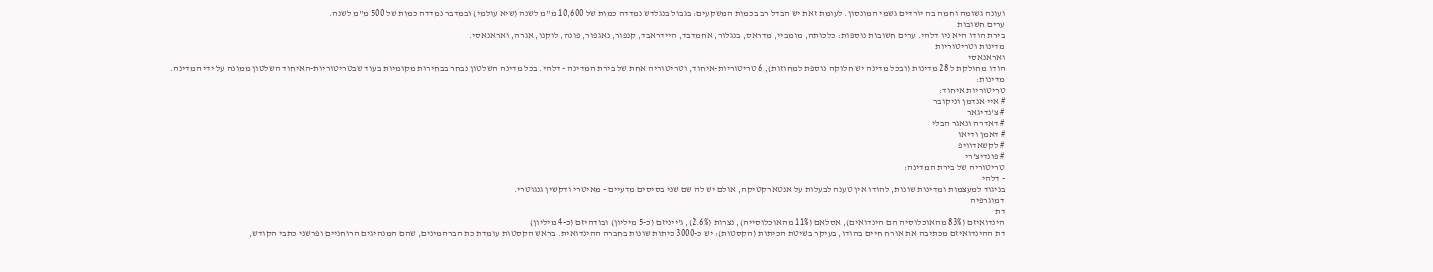ועונה גשומה וחמה בה יורדים גשמי המונסון. לעומת זאת יש הבדל רב בכמות המשקעים: בגבול בנגלדש נמדדה כמות של 10,600 מ"מ לשנה (שיא עולמי) ובמדבר נמדדה כמות של 500 מ"מ לשנה.
ערים חשובות
בירת הודו היא ניו דלהי. ערים חשובות נוספות: כלכותה, מומביי, מדראס, בנגלור, אחמדבד, היידראבד, קנפור, נאגפור, פונה, לוקנו, אגרה, ואראנאסי.
מדינות וטריטוריות
ואראנאסי
הודו מחולקת ל 28 מדינות (ובכל מדינה יש חלוקה נוספת למחוזות), 6 טריטוריות-איחוד, וטריטוריה אחת של בירת המדינה - דלהי. בכל מדינה השלטון נבחר בבחירות מקומיות בעוד שבטריטוריות-האיחוד השלטון ממונה על ידי המדינה.
מדינות:
טריטוריות איחוד:
# איי אנדמן וניקובר
# צ'נדיגאר
# דאדרה ונאגר הבלי
# דאמן ודיאו
# לקשאדוויפ
# פונדיצ'רי
טריטוריה של בירת המדינה:
- דלהי
בניגוד למעצמות ומדינות שונות, להודו אין טענה לבעלות על אנטארקטיקה, אולם יש לה שם שני בסיסים מדעיים - מאיטרי ודקשין גנגוטרי.
דמוגרפיה
דת
הינדואיזם (83% מהאוכלוסיה הם הינדואים), אסלאם (11% מהאוכלוסייה), נצרות (2.6%), ג'ייניזם (כ-5 מיליון) ובודהיזם (כ-4 מיליון)
דת ההינדואיזם מכתיבה את אורח חיים בהודו, בעיקר בשיטת הכיתות (הקסטות): יש כ-3000 כיתות שונות בחברה ההינדואית. בראש הקסטות עומדת כת הברהמינים, שהם המנהיגים הרוחניים ופרשני כתבי הקודש,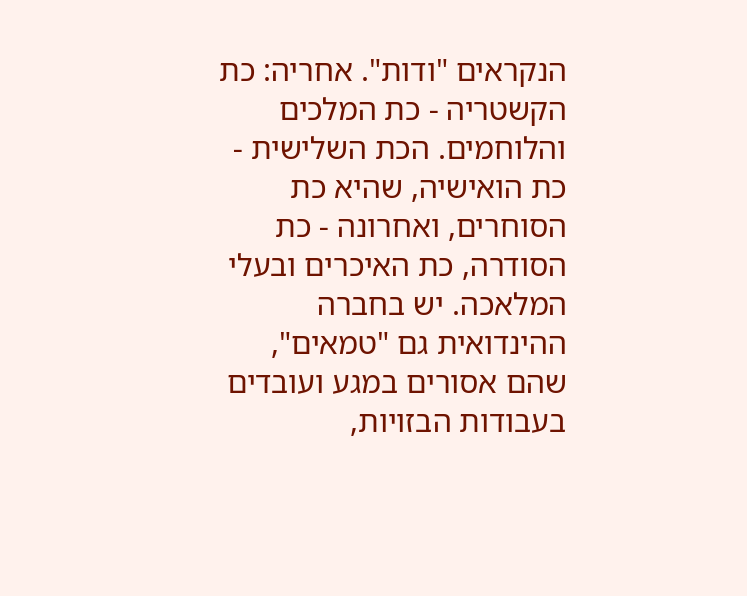הנקראים "ודות". אחריה: כת הקשטריה - כת המלכים והלוחמים. הכת השלישית - כת הואישיה, שהיא כת הסוחרים, ואחרונה - כת הסודרה, כת האיכרים ובעלי המלאכה. יש בחברה ההינדואית גם "טמאים", שהם אסורים במגע ועובדים בעבודות הבזויות,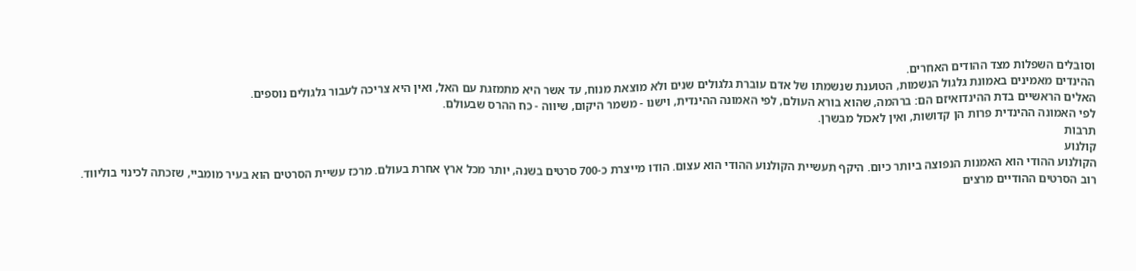וסובלים השפלות מצד ההודים האחרים.
ההינדים מאמינים באמונת גלגול הנשמות, הטוענת שנשמתו של אדם עוברת גלגולים שנים ולא מוצאת מנוח, עד אשר היא מתמזגת עם האל, ואין היא צריכה לעבור גלגולים נוספים.
האלים הראשיים בדת ההינדואיזם הם: ברהמה, שהוא בורא העולם, לפי האמונה ההינדית, וישנו - משמר היקום, שיווה - כח ההרס שבעולם.
לפי האמונה ההינדית פרות הן קדושות, ואין לאכול מבשרן.
תרבות
קולנוע
הקולנוע ההודי הוא האמנות הנפוצה ביותר כיום. היקף תעשיית הקולנוע ההודי הוא עצום. הודו מייצרת כ-700 סרטים בשנה, יותר מכל ארץ אחרת בעולם. מרכז עשיית הסרטים הוא בעיר מומביי, שזכתה לכינוי בוליווד.
רוב הסרטים ההודיים מרצים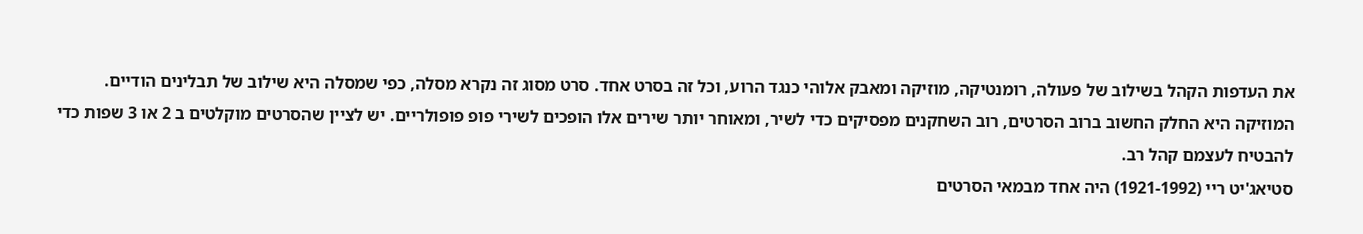את העדפות הקהל בשילוב של פעולה, רומנטיקה, מוזיקה ומאבק אלוהי כנגד הרוע, וכל זה בסרט אחד. סרט מסוג זה נקרא מסלה, כפי שמסלה היא שילוב של תבלינים הודיים.
המוזיקה היא החלק החשוב ברוב הסרטים, רוב השחקנים מפסיקים כדי לשיר, ומאוחר יותר שירים אלו הופכים לשירי פופ פופולריים. יש לציין שהסרטים מוקלטים ב 2 או 3 שפות כדי להבטיח לעצמם קהל רב.
סטיאג'יט ריי (1921-1992) היה אחד מבמאי הסרטים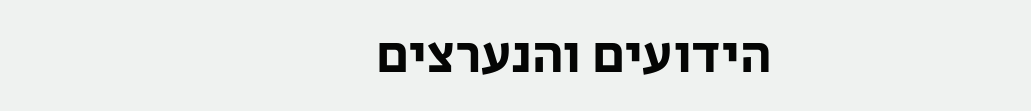הידועים והנערצים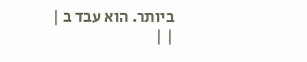ביותר. הוא עבד ב | | |